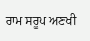ਰਾਮ ਸਰੂਪ ਅਣਖੀ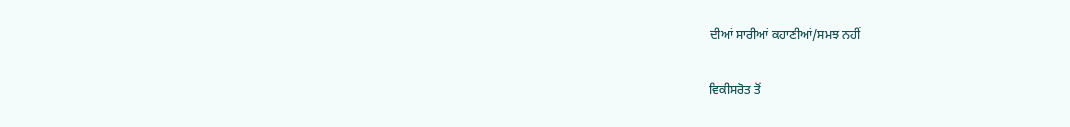ਦੀਆਂ ਸਾਰੀਆਂ ਕਹਾਣੀਆਂ/ਸਮਝ ਨਹੀਂ

ਵਿਕੀਸਰੋਤ ਤੋਂ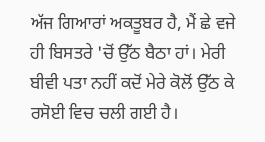ਅੱਜ ਗਿਆਰਾਂ ਅਕਤੂਬਰ ਹੈ, ਮੈਂ ਛੇ ਵਜੇ ਹੀ ਬਿਸਤਰੇ 'ਚੋਂ ਉੱਠ ਬੈਠਾ ਹਾਂ। ਮੇਰੀ ਬੀਵੀ ਪਤਾ ਨਹੀਂ ਕਦੋਂ ਮੇਰੇ ਕੋਲੋਂ ਉੱਠ ਕੇ ਰਸੋਈ ਵਿਚ ਚਲੀ ਗਈ ਹੈ।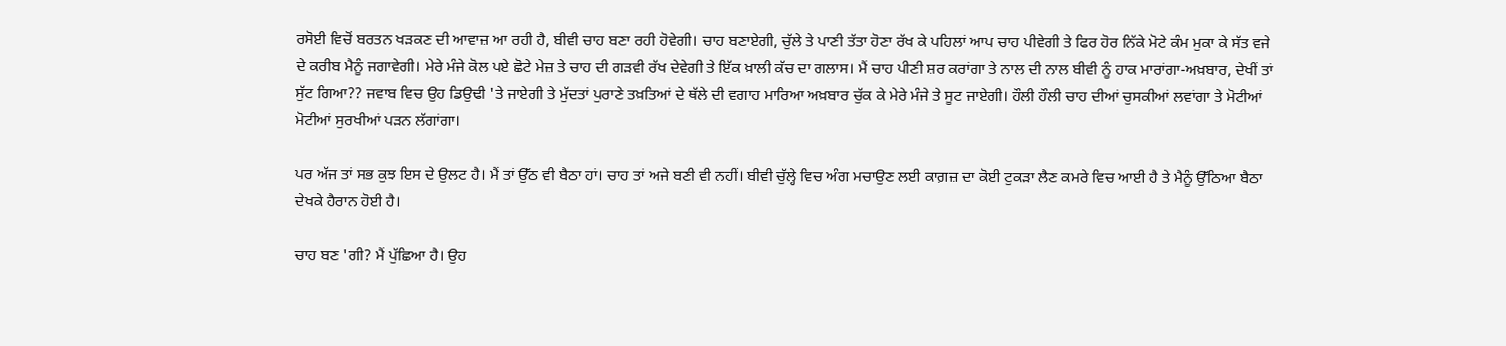ਰਸੋਈ ਵਿਚੋਂ ਬਰਤਨ ਖੜਕਣ ਦੀ ਆਵਾਜ਼ ਆ ਰਹੀ ਹੈ, ਬੀਵੀ ਚਾਹ ਬਣਾ ਰਹੀ ਹੋਵੇਗੀ। ਚਾਹ ਬਣਾਏਗੀ, ਚੁੱਲੇ ਤੇ ਪਾਣੀ ਤੱਤਾ ਹੋਣਾ ਰੱਖ ਕੇ ਪਹਿਲਾਂ ਆਪ ਚਾਹ ਪੀਵੇਗੀ ਤੇ ਫਿਰ ਹੋਰ ਨਿੱਕੇ ਮੋਟੇ ਕੰਮ ਮੁਕਾ ਕੇ ਸੱਤ ਵਜੇ ਦੇ ਕਰੀਬ ਮੈਨੂੰ ਜਗਾਵੇਗੀ। ਮੇਰੇ ਮੰਜੇ ਕੋਲ ਪਏ ਛੋਟੇ ਮੇਜ਼ ਤੇ ਚਾਹ ਦੀ ਗੜਵੀ ਰੱਖ ਦੇਵੇਗੀ ਤੇ ਇੱਕ ਖ਼ਾਲੀ ਕੱਚ ਦਾ ਗਲਾਸ। ਮੈਂ ਚਾਹ ਪੀਣੀ ਸ਼ਰ ਕਰਾਂਗਾ ਤੇ ਨਾਲ ਦੀ ਨਾਲ ਬੀਵੀ ਨੂੰ ਹਾਕ ਮਾਰਾਂਗਾ-ਅਖ਼ਬਾਰ, ਦੇਖੀਂ ਤਾਂ ਸੁੱਟ ਗਿਆ?? ਜਵਾਬ ਵਿਚ ਉਹ ਡਿਉਢੀ 'ਤੇ ਜਾਏਗੀ ਤੇ ਮੁੱਦਤਾਂ ਪੁਰਾਣੇ ਤਖ਼ਤਿਆਂ ਦੇ ਥੱਲੇ ਦੀ ਵਗਾਹ ਮਾਰਿਆ ਅਖ਼ਬਾਰ ਚੁੱਕ ਕੇ ਮੇਰੇ ਮੰਜੇ ਤੇ ਸੂਟ ਜਾਏਗੀ। ਹੌਲੀ ਹੌਲੀ ਚਾਹ ਦੀਆਂ ਚੁਸਕੀਆਂ ਲਵਾਂਗਾ ਤੇ ਮੋਟੀਆਂ ਮੋਟੀਆਂ ਸੁਰਖੀਆਂ ਪੜਨ ਲੱਗਾਂਗਾ।

ਪਰ ਅੱਜ ਤਾਂ ਸਭ ਕੁਝ ਇਸ ਦੇ ਉਲਟ ਹੈ। ਮੈਂ ਤਾਂ ਉੱਠ ਵੀ ਬੈਠਾ ਹਾਂ। ਚਾਹ ਤਾਂ ਅਜੇ ਬਣੀ ਵੀ ਨਹੀਂ। ਬੀਵੀ ਚੁੱਲ੍ਹੇ ਵਿਚ ਅੰਗ ਮਚਾਉਣ ਲਈ ਕਾਗ਼ਜ਼ ਦਾ ਕੋਈ ਟੁਕੜਾ ਲੈਣ ਕਮਰੇ ਵਿਚ ਆਈ ਹੈ ਤੇ ਮੈਨੂੰ ਉੱਠਿਆ ਬੈਠਾ ਦੇਖਕੇ ਹੈਰਾਨ ਹੋਈ ਹੈ।

ਚਾਹ ਬਣ 'ਗੀ? ਮੈਂ ਪੁੱਛਿਆ ਹੈ। ਉਹ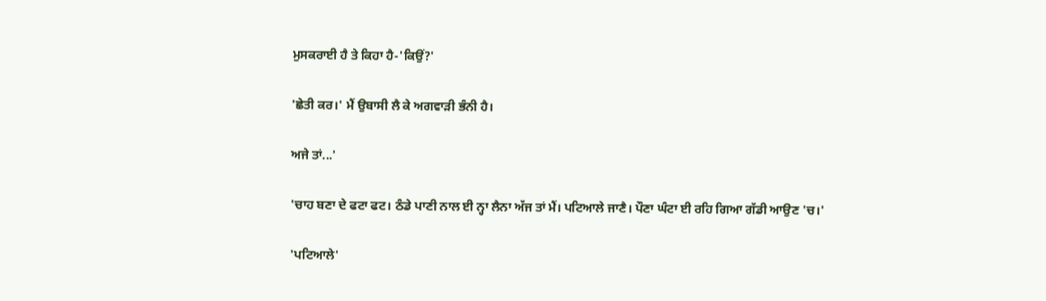ਮੁਸਕਰਾਈ ਹੈ ਤੇ ਕਿਹਾ ਹੈ-'ਕਿਉਂ?'

'ਛੇਤੀ ਕਰ।' ਮੈਂ ਉਬਾਸੀ ਲੈ ਕੇ ਅਗਵਾੜੀ ਭੰਨੀ ਹੈ।

ਅਜੇ ਤਾਂ...'

'ਚਾਹ ਬਣਾ ਦੇ ਫਟਾ ਫਟ। ਠੰਡੇ ਪਾਣੀ ਨਾਲ ਈ ਨ੍ਹਾ ਲੈਨਾ ਅੱਜ ਤਾਂ ਮੈਂ। ਪਟਿਆਲੇ ਜਾਣੈ। ਪੌਣਾ ਘੰਟਾ ਈ ਰਹਿ ਗਿਆ ਗੱਡੀ ਆਉਣ 'ਚ।'

'ਪਟਿਆਲੇ'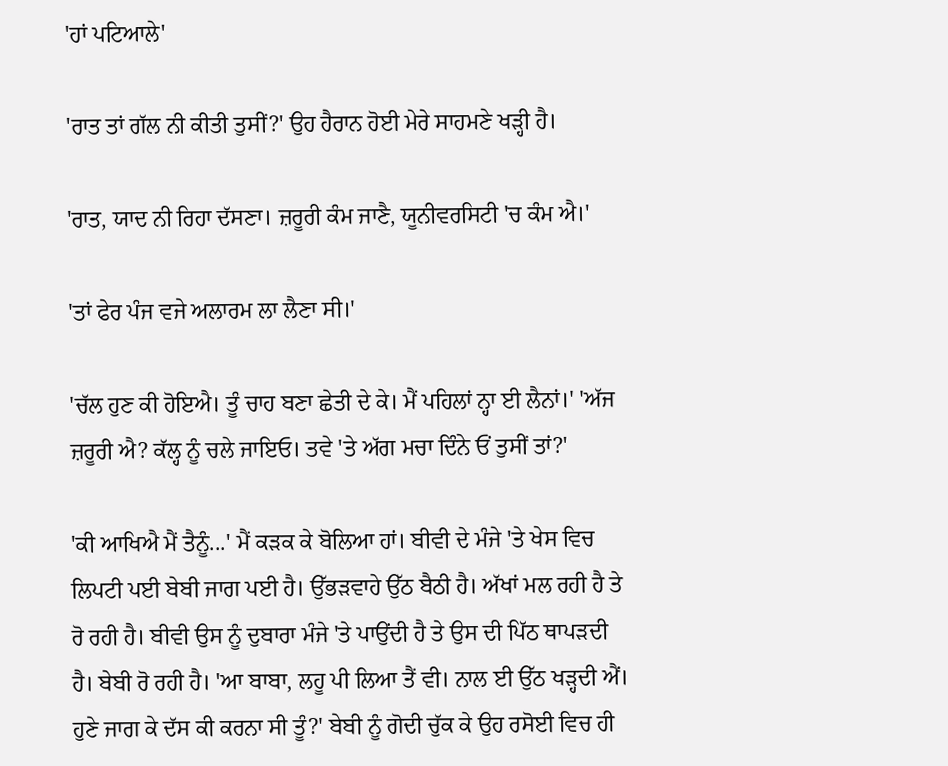'ਹਾਂ ਪਟਿਆਲੇ'

'ਰਾਤ ਤਾਂ ਗੱਲ ਨੀ ਕੀਤੀ ਤੁਸੀਂ?' ਉਹ ਹੈਰਾਨ ਹੋਈ ਮੇਰੇ ਸਾਹਮਣੇ ਖੜ੍ਹੀ ਹੈ।

'ਰਾਤ, ਯਾਦ ਨੀ ਰਿਹਾ ਦੱਸਣਾ। ਜ਼ਰੂਰੀ ਕੰਮ ਜਾਣੈ, ਯੂਨੀਵਰਸਿਟੀ 'ਚ ਕੰਮ ਐ।'

'ਤਾਂ ਫੇਰ ਪੰਜ ਵਜੇ ਅਲਾਰਮ ਲਾ ਲੈਣਾ ਸੀ।'

'ਚੱਲ ਹੁਣ ਕੀ ਹੋਇਐ। ਤੂੰ ਚਾਹ ਬਣਾ ਛੇਤੀ ਦੇ ਕੇ। ਮੈਂ ਪਹਿਲਾਂ ਨ੍ਹਾ ਈ ਲੈਨਾਂ।' 'ਅੱਜ ਜ਼ਰੂਰੀ ਐ? ਕੱਲ੍ਹ ਨੂੰ ਚਲੇ ਜਾਇਓ। ਤਵੇ 'ਤੇ ਅੱਗ ਮਚਾ ਦਿੰਨੇ ਓਂ ਤੁਸੀਂ ਤਾਂ?'

'ਕੀ ਆਖਿਐ ਮੈਂ ਤੈਨੂੰ...' ਮੈਂ ਕੜਕ ਕੇ ਬੋਲਿਆ ਹਾਂ। ਬੀਵੀ ਦੇ ਮੰਜੇ 'ਤੇ ਖੇਸ ਵਿਚ ਲਿਪਟੀ ਪਈ ਬੇਬੀ ਜਾਗ ਪਈ ਹੈ। ਉੱਭੜਵਾਹੇ ਉੱਠ ਬੈਠੀ ਹੈ। ਅੱਖਾਂ ਮਲ ਰਹੀ ਹੈ ਤੇ ਰੋ ਰਹੀ ਹੈ। ਬੀਵੀ ਉਸ ਨੂੰ ਦੁਬਾਰਾ ਮੰਜੇ 'ਤੇ ਪਾਉਂਦੀ ਹੈ ਤੇ ਉਸ ਦੀ ਪਿੱਠ ਥਾਪੜਦੀ ਹੈ। ਬੇਬੀ ਰੋ ਰਹੀ ਹੈ। 'ਆ ਬਾਬਾ, ਲਹੂ ਪੀ ਲਿਆ ਤੈਂ ਵੀ। ਨਾਲ ਈ ਉੱਠ ਖੜ੍ਹਦੀ ਐਂ। ਹੁਣੇ ਜਾਗ ਕੇ ਦੱਸ ਕੀ ਕਰਨਾ ਸੀ ਤੂੰ?' ਬੇਬੀ ਨੂੰ ਗੋਦੀ ਚੁੱਕ ਕੇ ਉਹ ਰਸੋਈ ਵਿਚ ਹੀ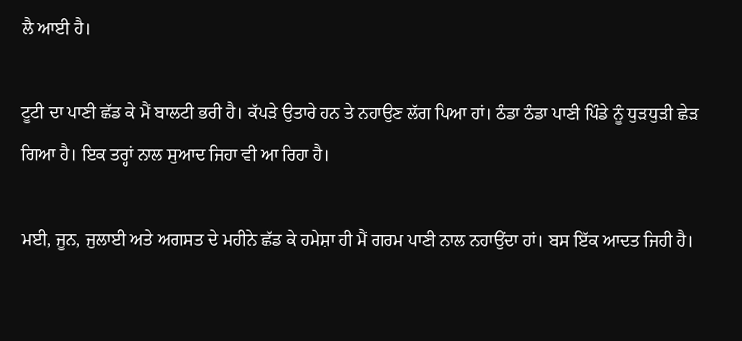ਲੈ ਆਈ ਹੈ।

ਟੂਟੀ ਦਾ ਪਾਣੀ ਛੱਡ ਕੇ ਮੈਂ ਬਾਲਟੀ ਭਰੀ ਹੈ। ਕੱਪੜੇ ਉਤਾਰੇ ਹਨ ਤੇ ਨਹਾਉਣ ਲੱਗ ਪਿਆ ਹਾਂ। ਠੰਡਾ ਠੰਡਾ ਪਾਣੀ ਪਿੰਡੇ ਨੂੰ ਧੁੜਧੁੜੀ ਛੇੜ ਗਿਆ ਹੈ। ਇਕ ਤਰ੍ਹਾਂ ਨਾਲ ਸੁਆਦ ਜਿਹਾ ਵੀ ਆ ਰਿਹਾ ਹੈ।

ਮਈ, ਜੂਨ, ਜੁਲਾਈ ਅਤੇ ਅਗਸਤ ਦੇ ਮਹੀਨੇ ਛੱਡ ਕੇ ਹਮੇਸ਼ਾ ਹੀ ਮੈਂ ਗਰਮ ਪਾਣੀ ਨਾਲ ਨਹਾਉਂਦਾ ਹਾਂ। ਬਸ ਇੱਕ ਆਦਤ ਜਿਹੀ ਹੈ।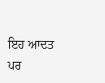ਇਹ ਆਦਤ ਪਰ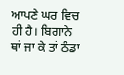ਆਪਣੇ ਘਰ ਵਿਚ ਹੀ ਹੈ। ਬਿਗਾਨੇ ਥਾਂ ਜਾ ਕੇ ਤਾਂ ਠੰਡਾ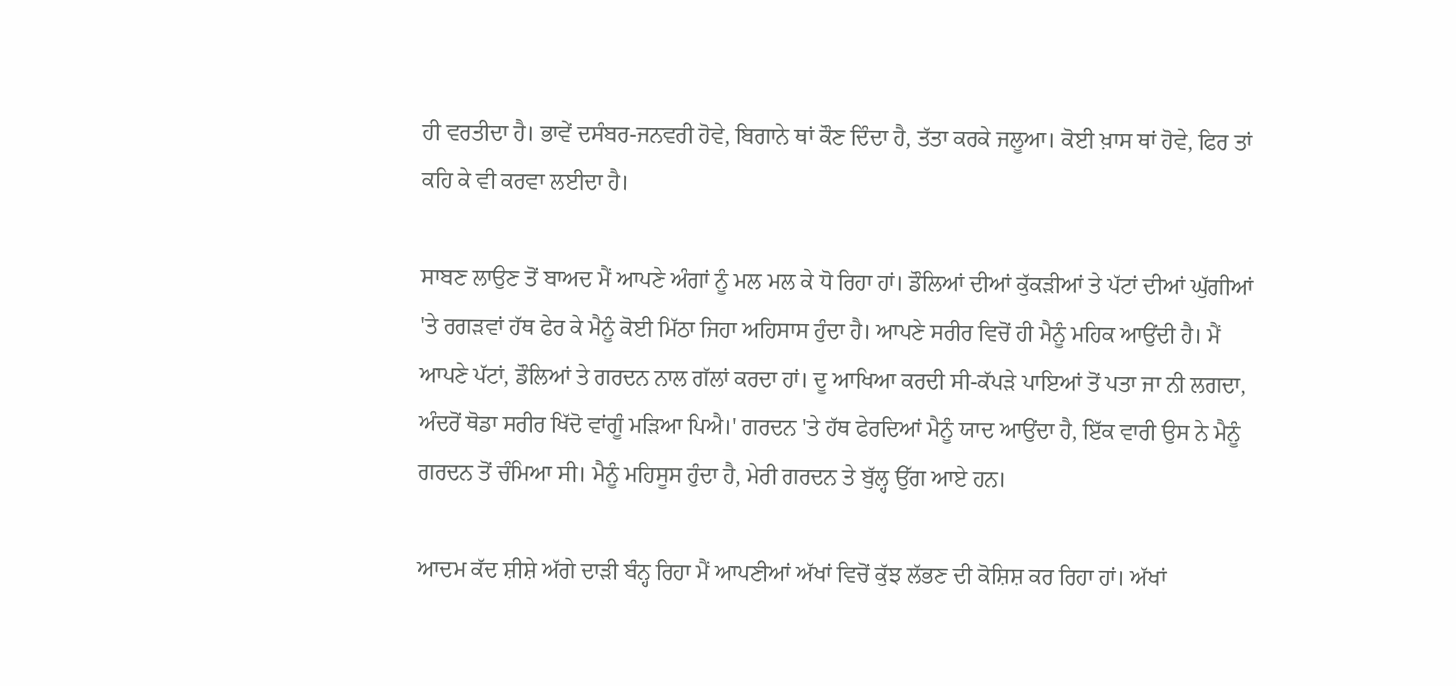ਹੀ ਵਰਤੀਦਾ ਹੈ। ਭਾਵੇਂ ਦਸੰਬਰ-ਜਨਵਰੀ ਹੋਵੇ, ਬਿਗਾਨੇ ਥਾਂ ਕੌਣ ਦਿੰਦਾ ਹੈ, ਤੱਤਾ ਕਰਕੇ ਜਲੂਆ। ਕੋਈ ਖ਼ਾਸ ਥਾਂ ਹੋਵੇ, ਫਿਰ ਤਾਂ ਕਹਿ ਕੇ ਵੀ ਕਰਵਾ ਲਈਦਾ ਹੈ।

ਸਾਬਣ ਲਾਉਣ ਤੋਂ ਬਾਅਦ ਮੈਂ ਆਪਣੇ ਅੰਗਾਂ ਨੂੰ ਮਲ ਮਲ ਕੇ ਧੋ ਰਿਹਾ ਹਾਂ। ਡੌਲਿਆਂ ਦੀਆਂ ਕੁੱਕੜੀਆਂ ਤੇ ਪੱਟਾਂ ਦੀਆਂ ਘੁੱਗੀਆਂ 'ਤੇ ਰਗੜਵਾਂ ਹੱਥ ਫੇਰ ਕੇ ਮੈਨੂੰ ਕੋਈ ਮਿੱਠਾ ਜਿਹਾ ਅਹਿਸਾਸ ਹੁੰਦਾ ਹੈ। ਆਪਣੇ ਸਰੀਰ ਵਿਚੋਂ ਹੀ ਮੈਨੂੰ ਮਹਿਕ ਆਉਂਦੀ ਹੈ। ਮੈਂ ਆਪਣੇ ਪੱਟਾਂ, ਡੌਲਿਆਂ ਤੇ ਗਰਦਨ ਨਾਲ ਗੱਲਾਂ ਕਰਦਾ ਹਾਂ। ਦੂ ਆਖਿਆ ਕਰਦੀ ਸੀ-ਕੱਪੜੇ ਪਾਇਆਂ ਤੋਂ ਪਤਾ ਜਾ ਨੀ ਲਗਦਾ, ਅੰਦਰੋਂ ਥੋਡਾ ਸਰੀਰ ਖਿੱਦੋ ਵਾਂਗੂੰ ਮੜਿਆ ਪਿਐ।' ਗਰਦਨ 'ਤੇ ਹੱਥ ਫੇਰਦਿਆਂ ਮੈਨੂੰ ਯਾਦ ਆਉਂਦਾ ਹੈ, ਇੱਕ ਵਾਰੀ ਉਸ ਨੇ ਮੈਨੂੰ ਗਰਦਨ ਤੋਂ ਚੰਮਿਆ ਸੀ। ਮੈਨੂੰ ਮਹਿਸੂਸ ਹੁੰਦਾ ਹੈ, ਮੇਰੀ ਗਰਦਨ ਤੇ ਬੁੱਲ੍ਹ ਉੱਗ ਆਏ ਹਨ।

ਆਦਮ ਕੱਦ ਸ਼ੀਸ਼ੇ ਅੱਗੇ ਦਾੜੀ ਬੰਨ੍ਹ ਰਿਹਾ ਮੈਂ ਆਪਣੀਆਂ ਅੱਖਾਂ ਵਿਚੋਂ ਕੁੱਝ ਲੱਭਣ ਦੀ ਕੋਸ਼ਿਸ਼ ਕਰ ਰਿਹਾ ਹਾਂ। ਅੱਖਾਂ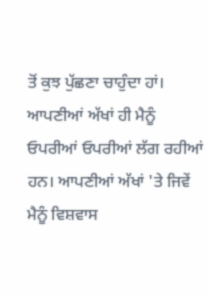ਤੋਂ ਕੁਝ ਪੁੱਛਣਾ ਚਾਹੁੰਦਾ ਹਾਂ। ਆਪਣੀਆਂ ਅੱਖਾਂ ਹੀ ਮੈਨੂੰ ਓਪਰੀਆਂ ਓਪਰੀਆਂ ਲੱਗ ਰਹੀਆਂ ਹਨ। ਆਪਣੀਆਂ ਅੱਖਾਂ 'ਤੇ ਜਿਵੇਂ ਮੈਨੂੰ ਵਿਸ਼ਵਾਸ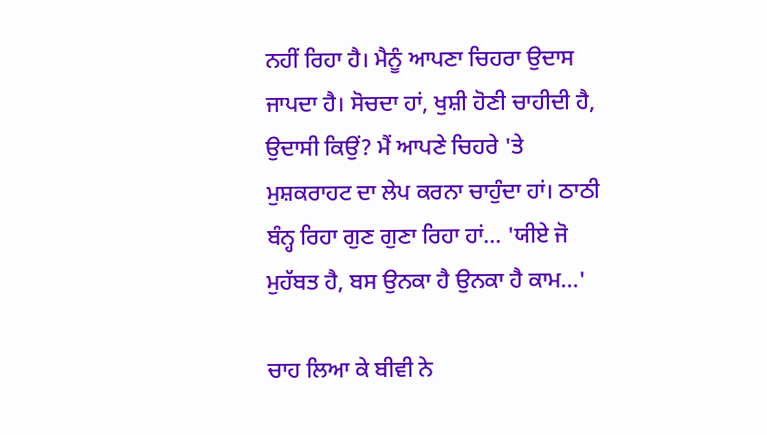ਨਹੀਂ ਰਿਹਾ ਹੈ। ਮੈਨੂੰ ਆਪਣਾ ਚਿਹਰਾ ਉਦਾਸ ਜਾਪਦਾ ਹੈ। ਸੋਚਦਾ ਹਾਂ, ਖੁਸ਼ੀ ਹੋਣੀ ਚਾਹੀਦੀ ਹੈ, ਉਦਾਸੀ ਕਿਉਂ? ਮੈਂ ਆਪਣੇ ਚਿਹਰੇ 'ਤੇ ਮੁਸ਼ਕਰਾਹਟ ਦਾ ਲੇਪ ਕਰਨਾ ਚਾਹੁੰਦਾ ਹਾਂ। ਠਾਠੀ ਬੰਨ੍ਹ ਰਿਹਾ ਗੁਣ ਗੁਣਾ ਰਿਹਾ ਹਾਂ... 'ਯੀਏ ਜੋ ਮੁਹੱਬਤ ਹੈ, ਬਸ ਉਨਕਾ ਹੈ ਉਨਕਾ ਹੈ ਕਾਮ...'

ਚਾਹ ਲਿਆ ਕੇ ਬੀਵੀ ਨੇ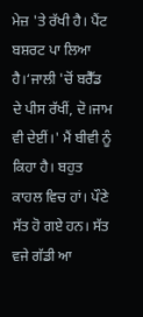ਮੇਜ਼ 'ਤੇ ਰੱਖੀ ਹੈ। ਪੈਂਟ ਬਸ਼ਰਟ ਪਾ ਲਿਆ ਹੈ।‘ਜਾਲੀ 'ਚੋਂ ਬਰੈੱਡ ਦੇ ਪੀਸ ਰੱਖੀਂ, ਦੋ।ਜਾਮ ਵੀ ਦੇਈਂ।' ਮੈਂ ਬੀਵੀ ਨੂੰ ਕਿਹਾ ਹੈ। ਬਹੁਤ ਕਾਹਲ ਵਿਚ ਹਾਂ। ਪੌਣੇ ਸੱਤ ਹੋ ਗਏ ਹਨ। ਸੱਤ ਵਜੇ ਗੱਡੀ ਆ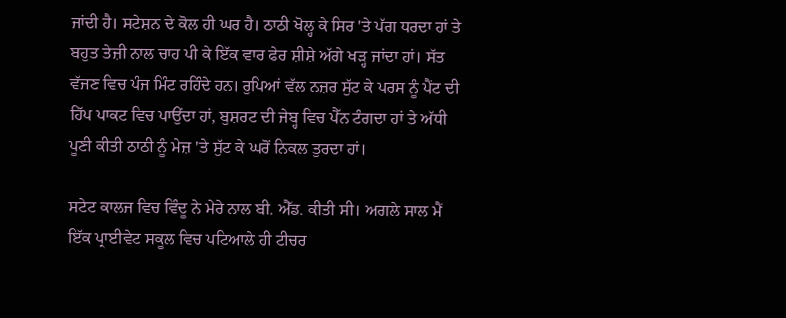ਜਾਂਦੀ ਹੈ। ਸਟੇਸ਼ਨ ਦੇ ਕੋਲ ਹੀ ਘਰ ਹੈ। ਠਾਠੀ ਖੋਲ੍ਹ ਕੇ ਸਿਰ 'ਤੇ ਪੱਗ ਧਰਦਾ ਹਾਂ ਤੇ ਬਹੁਤ ਤੇਜ਼ੀ ਨਾਲ ਚਾਹ ਪੀ ਕੇ ਇੱਕ ਵਾਰ ਫੇਰ ਸ਼ੀਸ਼ੇ ਅੱਗੇ ਖੜ੍ਹ ਜਾਂਦਾ ਹਾਂ। ਸੱਤ ਵੱਜਣ ਵਿਚ ਪੰਜ ਮਿੰਟ ਰਹਿੰਦੇ ਹਨ। ਰੁਪਿਆਂ ਵੱਲ ਨਜ਼ਰ ਸੁੱਟ ਕੇ ਪਰਸ ਨੂੰ ਪੈਂਟ ਦੀ ਹਿੱਪ ਪਾਕਟ ਵਿਚ ਪਾਉਂਦਾ ਹਾਂ, ਬੁਸ਼ਰਟ ਦੀ ਜੇਬ੍ਹ ਵਿਚ ਪੈੱਨ ਟੰਗਦਾ ਹਾਂ ਤੇ ਅੱਧੀ ਪੂਣੀ ਕੀਤੀ ਠਾਠੀ ਨੂੰ ਮੇਜ਼ 'ਤੇ ਸੁੱਟ ਕੇ ਘਰੋਂ ਨਿਕਲ ਤੁਰਦਾ ਹਾਂ।

ਸਟੇਟ ਕਾਲਜ ਵਿਚ ਵਿੰਦੂ ਨੇ ਮੇਰੇ ਨਾਲ ਬੀ. ਐੱਡ. ਕੀਤੀ ਸੀ। ਅਗਲੇ ਸਾਲ ਮੈਂ ਇੱਕ ਪ੍ਰਾਈਵੇਟ ਸਕੂਲ ਵਿਚ ਪਟਿਆਲੇ ਹੀ ਟੀਚਰ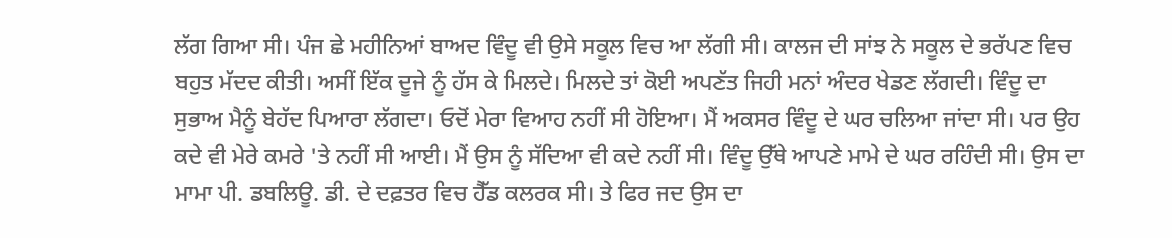ਲੱਗ ਗਿਆ ਸੀ। ਪੰਜ ਛੇ ਮਹੀਨਿਆਂ ਬਾਅਦ ਵਿੰਦੂ ਵੀ ਉਸੇ ਸਕੂਲ ਵਿਚ ਆ ਲੱਗੀ ਸੀ। ਕਾਲਜ ਦੀ ਸਾਂਝ ਨੇ ਸਕੂਲ ਦੇ ਭਰੱਪਣ ਵਿਚ ਬਹੁਤ ਮੱਦਦ ਕੀਤੀ। ਅਸੀਂ ਇੱਕ ਦੂਜੇ ਨੂੰ ਹੱਸ ਕੇ ਮਿਲਦੇ। ਮਿਲਦੇ ਤਾਂ ਕੋਈ ਅਪਣੱਤ ਜਿਹੀ ਮਨਾਂ ਅੰਦਰ ਖੇਡਣ ਲੱਗਦੀ। ਵਿੰਦੂ ਦਾ ਸੁਭਾਅ ਮੈਨੂੰ ਬੇਹੱਦ ਪਿਆਰਾ ਲੱਗਦਾ। ਓਦੋਂ ਮੇਰਾ ਵਿਆਹ ਨਹੀਂ ਸੀ ਹੋਇਆ। ਮੈਂ ਅਕਸਰ ਵਿੰਦੂ ਦੇ ਘਰ ਚਲਿਆ ਜਾਂਦਾ ਸੀ। ਪਰ ਉਹ ਕਦੇ ਵੀ ਮੇਰੇ ਕਮਰੇ 'ਤੇ ਨਹੀਂ ਸੀ ਆਈ। ਮੈਂ ਉਸ ਨੂੰ ਸੱਦਿਆ ਵੀ ਕਦੇ ਨਹੀਂ ਸੀ। ਵਿੰਦੂ ਉੱਥੇ ਆਪਣੇ ਮਾਮੇ ਦੇ ਘਰ ਰਹਿੰਦੀ ਸੀ। ਉਸ ਦਾ ਮਾਮਾ ਪੀ. ਡਬਲਿਊ. ਡੀ. ਦੇ ਦਫ਼ਤਰ ਵਿਚ ਹੈੱਡ ਕਲਰਕ ਸੀ। ਤੇ ਫਿਰ ਜਦ ਉਸ ਦਾ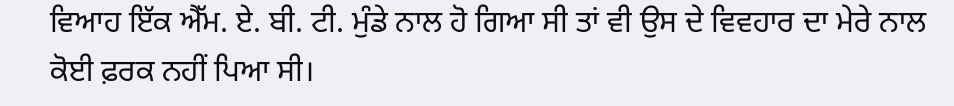ਵਿਆਹ ਇੱਕ ਐੱਮ. ਏ. ਬੀ. ਟੀ. ਮੁੰਡੇ ਨਾਲ ਹੋ ਗਿਆ ਸੀ ਤਾਂ ਵੀ ਉਸ ਦੇ ਵਿਵਹਾਰ ਦਾ ਮੇਰੇ ਨਾਲ ਕੋਈ ਫ਼ਰਕ ਨਹੀਂ ਪਿਆ ਸੀ।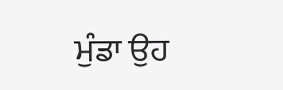ਮੁੰਡਾ ਉਹ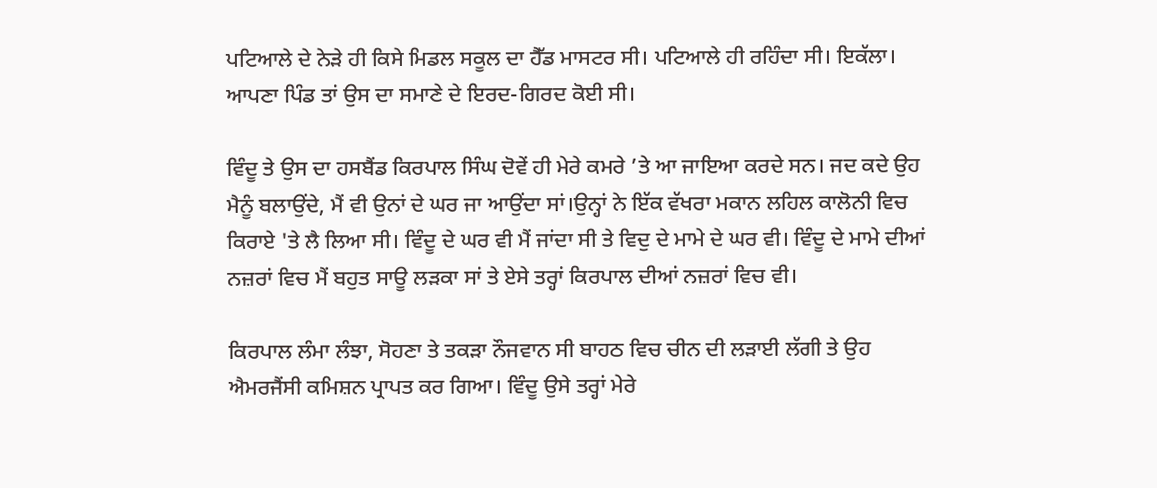ਪਟਿਆਲੇ ਦੇ ਨੇੜੇ ਹੀ ਕਿਸੇ ਮਿਡਲ ਸਕੂਲ ਦਾ ਹੈੱਡ ਮਾਸਟਰ ਸੀ। ਪਟਿਆਲੇ ਹੀ ਰਹਿੰਦਾ ਸੀ। ਇਕੱਲਾ। ਆਪਣਾ ਪਿੰਡ ਤਾਂ ਉਸ ਦਾ ਸਮਾਣੇ ਦੇ ਇਰਦ-ਗਿਰਦ ਕੋਈ ਸੀ।

ਵਿੰਦੂ ਤੇ ਉਸ ਦਾ ਹਸਬੈਂਡ ਕਿਰਪਾਲ ਸਿੰਘ ਦੋਵੇਂ ਹੀ ਮੇਰੇ ਕਮਰੇ ’ਤੇ ਆ ਜਾਇਆ ਕਰਦੇ ਸਨ। ਜਦ ਕਦੇ ਉਹ ਮੈਨੂੰ ਬਲਾਉਂਦੇ, ਮੈਂ ਵੀ ਉਨਾਂ ਦੇ ਘਰ ਜਾ ਆਉਂਦਾ ਸਾਂ।ਉਨ੍ਹਾਂ ਨੇ ਇੱਕ ਵੱਖਰਾ ਮਕਾਨ ਲਹਿਲ ਕਾਲੋਨੀ ਵਿਚ ਕਿਰਾਏ 'ਤੇ ਲੈ ਲਿਆ ਸੀ। ਵਿੰਦੂ ਦੇ ਘਰ ਵੀ ਮੈਂ ਜਾਂਦਾ ਸੀ ਤੇ ਵਿਦੁ ਦੇ ਮਾਮੇ ਦੇ ਘਰ ਵੀ। ਵਿੰਦੂ ਦੇ ਮਾਮੇ ਦੀਆਂ ਨਜ਼ਰਾਂ ਵਿਚ ਮੈਂ ਬਹੁਤ ਸਾਊ ਲੜਕਾ ਸਾਂ ਤੇ ਏਸੇ ਤਰ੍ਹਾਂ ਕਿਰਪਾਲ ਦੀਆਂ ਨਜ਼ਰਾਂ ਵਿਚ ਵੀ।

ਕਿਰਪਾਲ ਲੰਮਾ ਲੰਝਾ, ਸੋਹਣਾ ਤੇ ਤਕੜਾ ਨੌਜਵਾਨ ਸੀ ਬਾਹਠ ਵਿਚ ਚੀਨ ਦੀ ਲੜਾਈ ਲੱਗੀ ਤੇ ਉਹ ਐਮਰਜੈਂਸੀ ਕਮਿਸ਼ਨ ਪ੍ਰਾਪਤ ਕਰ ਗਿਆ। ਵਿੰਦੂ ਉਸੇ ਤਰ੍ਹਾਂ ਮੇਰੇ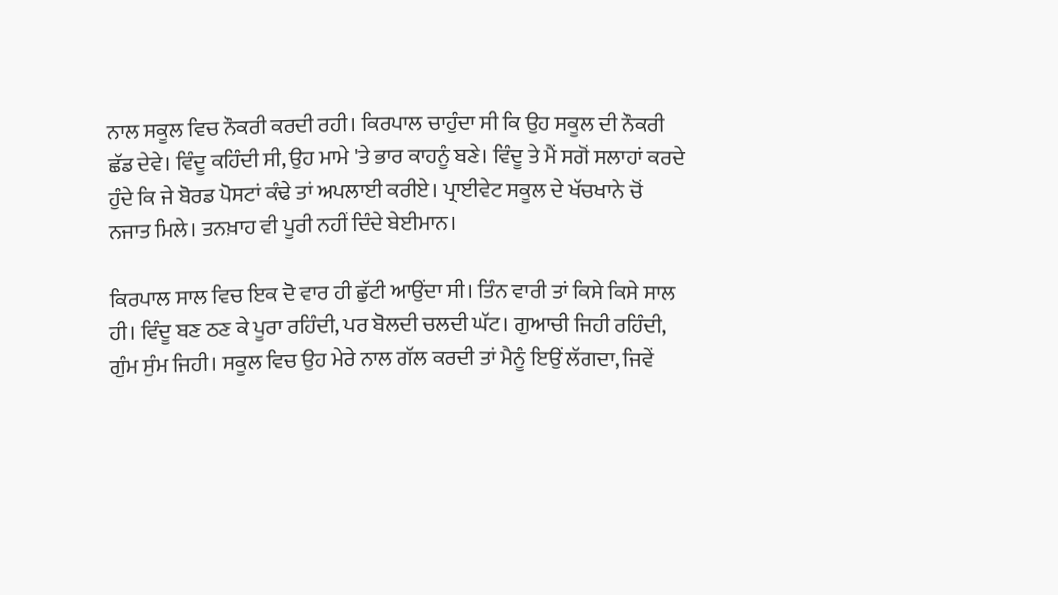ਨਾਲ ਸਕੂਲ ਵਿਚ ਨੌਕਰੀ ਕਰਦੀ ਰਹੀ। ਕਿਰਪਾਲ ਚਾਹੁੰਦਾ ਸੀ ਕਿ ਉਹ ਸਕੂਲ ਦੀ ਨੌਕਰੀ ਛੱਡ ਦੇਵੇ। ਵਿੰਦੂ ਕਹਿੰਦੀ ਸੀ, ਉਹ ਮਾਮੇ 'ਤੇ ਭਾਰ ਕਾਹਨੂੰ ਬਣੇ। ਵਿੰਦੂ ਤੇ ਮੈਂ ਸਗੋਂ ਸਲਾਹਾਂ ਕਰਦੇ ਹੁੰਦੇ ਕਿ ਜੇ ਬੋਰਡ ਪੋਸਟਾਂ ਕੰਢੇ ਤਾਂ ਅਪਲਾਈ ਕਰੀਏ। ਪ੍ਰਾਈਵੇਟ ਸਕੂਲ ਦੇ ਖੱਚਖਾਨੇ ਚੋਂ ਨਜਾਤ ਮਿਲੇ। ਤਨਖ਼ਾਹ ਵੀ ਪੂਰੀ ਨਹੀਂ ਦਿੰਦੇ ਬੇਈਮਾਨ।

ਕਿਰਪਾਲ ਸਾਲ ਵਿਚ ਇਕ ਦੋ ਵਾਰ ਹੀ ਛੁੱਟੀ ਆਉਂਦਾ ਸੀ। ਤਿੰਨ ਵਾਰੀ ਤਾਂ ਕਿਸੇ ਕਿਸੇ ਸਾਲ ਹੀ। ਵਿੰਦੂ ਬਣ ਠਣ ਕੇ ਪੂਰਾ ਰਹਿੰਦੀ, ਪਰ ਬੋਲਦੀ ਚਲਦੀ ਘੱਟ। ਗੁਆਚੀ ਜਿਹੀ ਰਹਿੰਦੀ, ਗੁੰਮ ਸੁੰਮ ਜਿਹੀ। ਸਕੂਲ ਵਿਚ ਉਹ ਮੇਰੇ ਨਾਲ ਗੱਲ ਕਰਦੀ ਤਾਂ ਮੈਨੂੰ ਇਉਂ ਲੱਗਦਾ, ਜਿਵੇਂ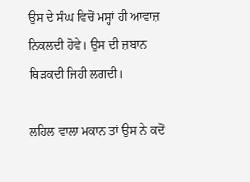ਉਸ ਦੇ ਸੰਘ ਵਿਚੋਂ ਮਸ੍ਹਾਂ ਹੀ ਆਵਾਜ਼ ਨਿਕਲਦੀ ਹੋਵੇ। ਉਸ ਦੀ ਜ਼ਬਾਨ ਥਿੜਕਦੀ ਜਿਹੀ ਲਗਦੀ।

ਲਹਿਲ ਵਾਲਾ ਮਕਾਨ ਤਾਂ ਉਸ ਨੇ ਕਦੋਂ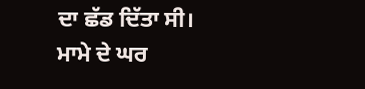ਦਾ ਛੱਡ ਦਿੱਤਾ ਸੀ। ਮਾਮੇ ਦੇ ਘਰ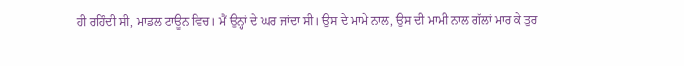ਹੀ ਰਹਿੰਦੀ ਸੀ, ਮਾਡਲ ਟਾਊਨ ਵਿਚ। ਮੈਂ ਉਨ੍ਹਾਂ ਦੇ ਘਰ ਜਾਂਦਾ ਸੀ। ਉਸ ਦੇ ਮਾਮੇ ਨਾਲ, ਉਸ ਦੀ ਮਾਮੀ ਨਾਲ ਗੱਲਾਂ ਮਾਰ ਕੇ ਤੁਰ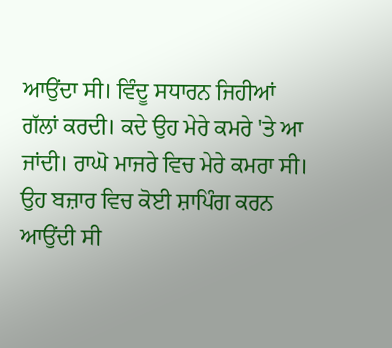ਆਉਂਦਾ ਸੀ। ਵਿੰਦੂ ਸਧਾਰਨ ਜਿਹੀਆਂ ਗੱਲਾਂ ਕਰਦੀ। ਕਦੇ ਉਹ ਮੇਰੇ ਕਮਰੇ 'ਤੇ ਆ ਜਾਂਦੀ। ਰਾਘੋ ਮਾਜਰੇ ਵਿਚ ਮੇਰੇ ਕਮਰਾ ਸੀ। ਉਹ ਬਜ਼ਾਰ ਵਿਚ ਕੋਈ ਸ਼ਾਪਿੰਗ ਕਰਨ ਆਉਂਦੀ ਸੀ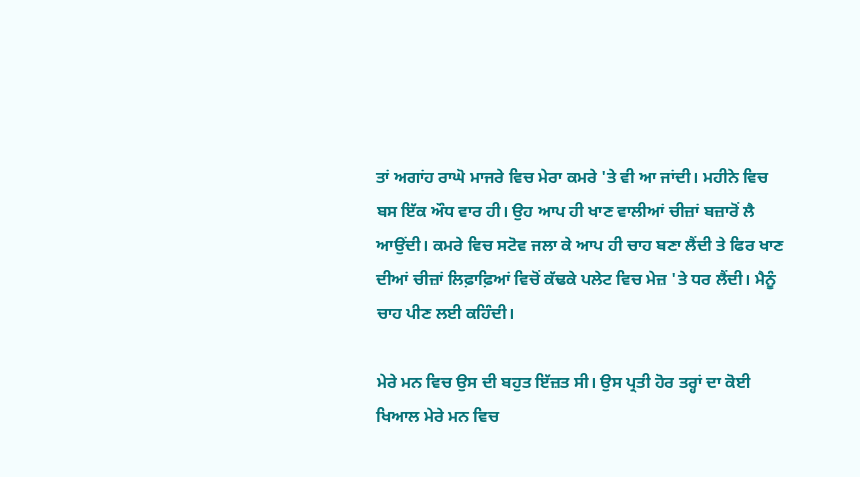ਤਾਂ ਅਗਾਂਹ ਰਾਘੋ ਮਾਜਰੇ ਵਿਚ ਮੇਰਾ ਕਮਰੇ 'ਤੇ ਵੀ ਆ ਜਾਂਦੀ। ਮਹੀਨੇ ਵਿਚ ਬਸ ਇੱਕ ਔਧ ਵਾਰ ਹੀ। ਉਹ ਆਪ ਹੀ ਖਾਣ ਵਾਲੀਆਂ ਚੀਜ਼ਾਂ ਬਜ਼ਾਰੋਂ ਲੈ ਆਉਂਦੀ। ਕਮਰੇ ਵਿਚ ਸਟੋਵ ਜਲਾ ਕੇ ਆਪ ਹੀ ਚਾਹ ਬਣਾ ਲੈਂਦੀ ਤੇ ਫਿਰ ਖਾਣ ਦੀਆਂ ਚੀਜ਼ਾਂ ਲਿਫ਼ਾਫ਼ਿਆਂ ਵਿਚੋਂ ਕੱਢਕੇ ਪਲੇਟ ਵਿਚ ਮੇਜ਼ 'ਤੇ ਧਰ ਲੈਂਦੀ। ਮੈਨੂੰ ਚਾਹ ਪੀਣ ਲਈ ਕਹਿੰਦੀ।

ਮੇਰੇ ਮਨ ਵਿਚ ਉਸ ਦੀ ਬਹੁਤ ਇੱਜ਼ਤ ਸੀ। ਉਸ ਪ੍ਰਤੀ ਹੋਰ ਤਰ੍ਹਾਂ ਦਾ ਕੋਈ ਖਿਆਲ ਮੇਰੇ ਮਨ ਵਿਚ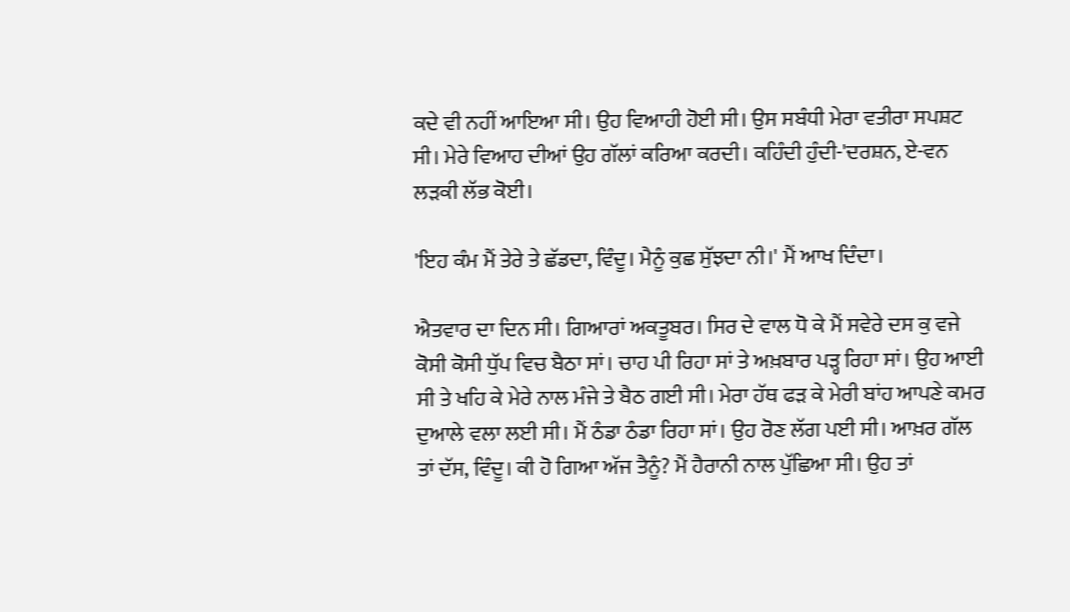ਕਦੇ ਵੀ ਨਹੀਂ ਆਇਆ ਸੀ। ਉਹ ਵਿਆਹੀ ਹੋਈ ਸੀ। ਉਸ ਸਬੰਧੀ ਮੇਰਾ ਵਤੀਰਾ ਸਪਸ਼ਟ ਸੀ। ਮੇਰੇ ਵਿਆਹ ਦੀਆਂ ਉਹ ਗੱਲਾਂ ਕਰਿਆ ਕਰਦੀ। ਕਹਿੰਦੀ ਹੁੰਦੀ-'ਦਰਸ਼ਨ, ਏ-ਵਨ ਲੜਕੀ ਲੱਭ ਕੋਈ।

'ਇਹ ਕੰਮ ਮੈਂ ਤੇਰੇ ਤੇ ਛੱਡਦਾ, ਵਿੰਦੂ। ਮੈਨੂੰ ਕੁਛ ਸੁੱਝਦਾ ਨੀ।' ਮੈਂ ਆਖ ਦਿੰਦਾ।

ਐਤਵਾਰ ਦਾ ਦਿਨ ਸੀ। ਗਿਆਰਾਂ ਅਕਤੂਬਰ। ਸਿਰ ਦੇ ਵਾਲ ਧੋ ਕੇ ਮੈਂ ਸਵੇਰੇ ਦਸ ਕੁ ਵਜੇ ਕੋਸੀ ਕੋਸੀ ਧੁੱਪ ਵਿਚ ਬੈਠਾ ਸਾਂ। ਚਾਹ ਪੀ ਰਿਹਾ ਸਾਂ ਤੇ ਅਖ਼ਬਾਰ ਪੜ੍ਹ ਰਿਹਾ ਸਾਂ। ਉਹ ਆਈ ਸੀ ਤੇ ਖਹਿ ਕੇ ਮੇਰੇ ਨਾਲ ਮੰਜੇ ਤੇ ਬੈਠ ਗਈ ਸੀ। ਮੇਰਾ ਹੱਥ ਫੜ ਕੇ ਮੇਰੀ ਬਾਂਹ ਆਪਣੇ ਕਮਰ ਦੁਆਲੇ ਵਲਾ ਲਈ ਸੀ। ਮੈਂ ਠੰਡਾ ਠੰਡਾ ਰਿਹਾ ਸਾਂ। ਉਹ ਰੋਣ ਲੱਗ ਪਈ ਸੀ। ਆਖ਼ਰ ਗੱਲ ਤਾਂ ਦੱਸ, ਵਿੰਦੂ। ਕੀ ਹੋ ਗਿਆ ਅੱਜ ਤੈਨੂੰ? ਮੈਂ ਹੈਰਾਨੀ ਨਾਲ ਪੁੱਛਿਆ ਸੀ। ਉਹ ਤਾਂ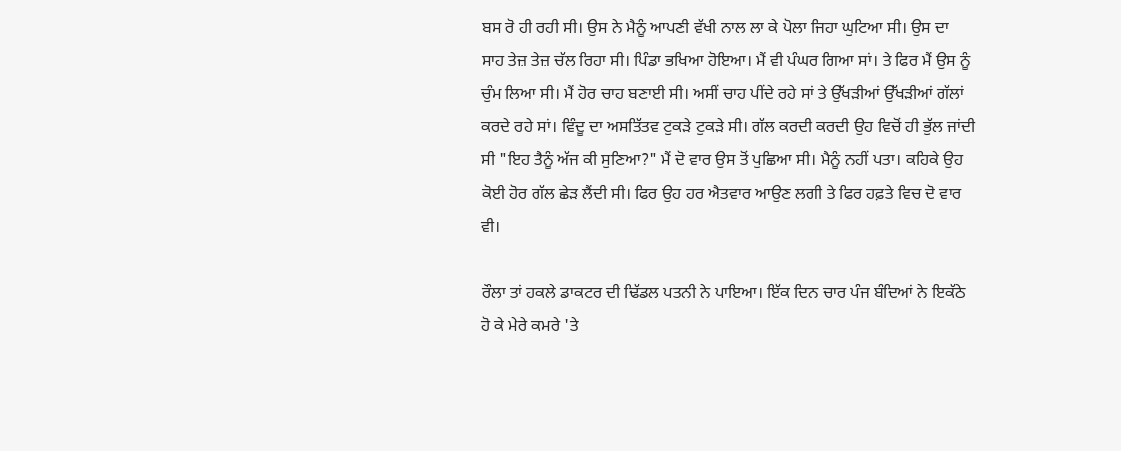ਬਸ ਰੋ ਹੀ ਰਹੀ ਸੀ। ਉਸ ਨੇ ਮੈਨੂੰ ਆਪਣੀ ਵੱਖੀ ਨਾਲ ਲਾ ਕੇ ਪੋਲਾ ਜਿਹਾ ਘੁਟਿਆ ਸੀ। ਉਸ ਦਾ ਸਾਹ ਤੇਜ਼ ਤੇਜ਼ ਚੱਲ ਰਿਹਾ ਸੀ। ਪਿੰਡਾ ਭਖਿਆ ਹੋਇਆ। ਮੈਂ ਵੀ ਪੰਘਰ ਗਿਆ ਸਾਂ। ਤੇ ਫਿਰ ਮੈਂ ਉਸ ਨੂੰ ਚੁੰਮ ਲਿਆ ਸੀ। ਮੈਂ ਹੋਰ ਚਾਹ ਬਣਾਈ ਸੀ। ਅਸੀਂ ਚਾਹ ਪੀਂਦੇ ਰਹੇ ਸਾਂ ਤੇ ਉੱਖੜੀਆਂ ਉੱਖੜੀਆਂ ਗੱਲਾਂ ਕਰਦੇ ਰਹੇ ਸਾਂ। ਵਿੰਦੂ ਦਾ ਅਸਤਿੱਤਵ ਟੁਕੜੇ ਟੁਕੜੇ ਸੀ। ਗੱਲ ਕਰਦੀ ਕਰਦੀ ਉਹ ਵਿਚੋਂ ਹੀ ਭੁੱਲ ਜਾਂਦੀ ਸੀ "ਇਹ ਤੈਨੂੰ ਅੱਜ ਕੀ ਸੁਣਿਆ?" ਮੈਂ ਦੋ ਵਾਰ ਉਸ ਤੋਂ ਪੁਛਿਆ ਸੀ। ਮੈਨੂੰ ਨਹੀਂ ਪਤਾ। ਕਹਿਕੇ ਉਹ ਕੋਈ ਹੋਰ ਗੱਲ ਛੇੜ ਲੈਂਦੀ ਸੀ। ਫਿਰ ਉਹ ਹਰ ਐਤਵਾਰ ਆਉਣ ਲਗੀ ਤੇ ਫਿਰ ਹਫ਼ਤੇ ਵਿਚ ਦੋ ਵਾਰ ਵੀ।

ਰੌਲਾ ਤਾਂ ਹਕਲੇ ਡਾਕਟਰ ਦੀ ਢਿੱਡਲ ਪਤਨੀ ਨੇ ਪਾਇਆ। ਇੱਕ ਦਿਨ ਚਾਰ ਪੰਜ ਬੰਦਿਆਂ ਨੇ ਇਕੱਠੇ ਹੋ ਕੇ ਮੇਰੇ ਕਮਰੇ 'ਤੇ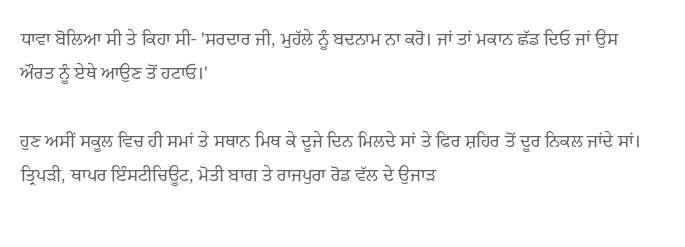ਧਾਵਾ ਬੋਲਿਆ ਸੀ ਤੇ ਕਿਹਾ ਸੀ- 'ਸਰਦਾਰ ਜੀ, ਮੁਹੱਲੇ ਨੂੰ ਬਦਨਾਮ ਨਾ ਕਰੋ। ਜਾਂ ਤਾਂ ਮਕਾਨ ਛੱਡ ਦਿਓ ਜਾਂ ਉਸ ਔਰਤ ਨੂੰ ਏਥੇ ਆਉਣ ਤੋਂ ਹਟਾਓ।'

ਹੁਣ ਅਸੀਂ ਸਕੂਲ ਵਿਚ ਹੀ ਸਮਾਂ ਤੇ ਸਥਾਨ ਮਿਥ ਕੇ ਦੂਜੇ ਦਿਨ ਮਿਲਦੇ ਸਾਂ ਤੇ ਫਿਰ ਸ਼ਹਿਰ ਤੋਂ ਦੂਰ ਨਿਕਲ ਜਾਂਦੇ ਸਾਂ। ਤ੍ਰਿਪੜੀ, ਥਾਪਰ ਇੰਸਟੀਚਿਊਟ, ਮੋਤੀ ਬਾਗ ਤੇ ਰਾਜਪੁਰਾ ਰੋਡ ਵੱਲ ਦੇ ਉਜਾੜ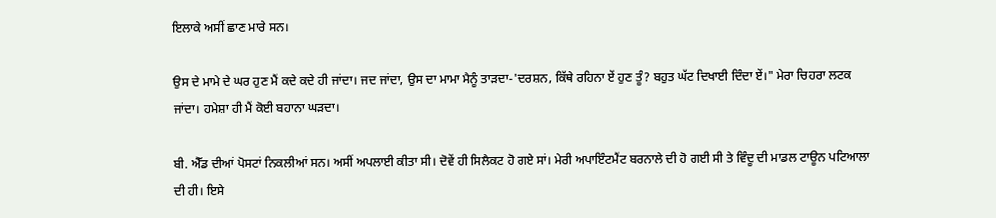ਇਲਾਕੇ ਅਸੀਂ ਛਾਣ ਮਾਰੇ ਸਨ।

ਉਸ ਦੇ ਮਾਮੇ ਦੇ ਘਰ ਹੁਣ ਮੈਂ ਕਦੇ ਕਦੇ ਹੀ ਜਾਂਦਾ। ਜਦ ਜਾਂਦਾ, ਉਸ ਦਾ ਮਾਮਾ ਮੈਨੂੰ ਤਾੜਦਾ-'ਦਰਸ਼ਨ, ਕਿੱਥੇ ਰਹਿਨਾ ਏਂ ਹੁਣ ਤੂੰ? ਬਹੁਤ ਘੱਟ ਦਿਖਾਈ ਦਿੰਦਾ ਏਂ।" ਮੇਰਾ ਚਿਹਰਾ ਲਟਕ ਜਾਂਦਾ। ਹਮੇਸ਼ਾ ਹੀ ਮੈਂ ਕੋਈ ਬਹਾਨਾ ਘੜਦਾ।

ਬੀ. ਐੱਡ ਦੀਆਂ ਪੋਸਟਾਂ ਨਿਕਲੀਆਂ ਸਨ। ਅਸੀਂ ਅਪਲਾਈ ਕੀਤਾ ਸੀ। ਦੋਵੇਂ ਹੀ ਸਿਲੈਕਟ ਹੋ ਗਏ ਸਾਂ। ਮੇਰੀ ਅਪਾਇੰਟਮੈਂਟ ਬਰਨਾਲੇ ਦੀ ਹੋ ਗਈ ਸੀ ਤੇ ਵਿੰਦੂ ਦੀ ਮਾਡਲ ਟਾਊਨ ਪਟਿਆਲਾ ਦੀ ਹੀ। ਇਸੇ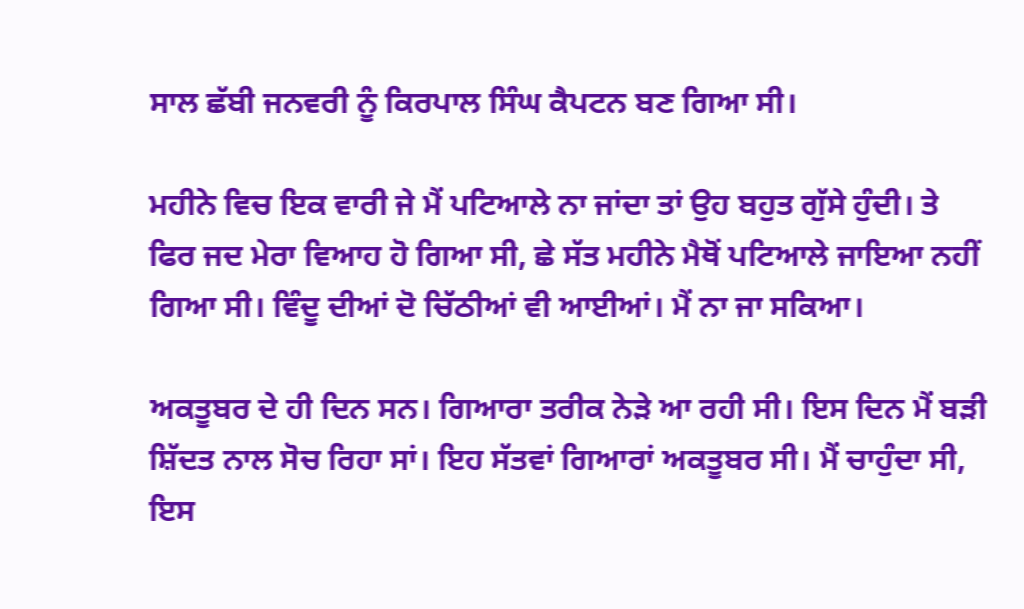ਸਾਲ ਛੱਬੀ ਜਨਵਰੀ ਨੂੰ ਕਿਰਪਾਲ ਸਿੰਘ ਕੈਪਟਨ ਬਣ ਗਿਆ ਸੀ।

ਮਹੀਨੇ ਵਿਚ ਇਕ ਵਾਰੀ ਜੇ ਮੈਂ ਪਟਿਆਲੇ ਨਾ ਜਾਂਦਾ ਤਾਂ ਉਹ ਬਹੁਤ ਗੁੱਸੇ ਹੁੰਦੀ। ਤੇ ਫਿਰ ਜਦ ਮੇਰਾ ਵਿਆਹ ਹੋ ਗਿਆ ਸੀ, ਛੇ ਸੱਤ ਮਹੀਨੇ ਮੈਥੋਂ ਪਟਿਆਲੇ ਜਾਇਆ ਨਹੀਂ ਗਿਆ ਸੀ। ਵਿੰਦੂ ਦੀਆਂ ਦੋ ਚਿੱਠੀਆਂ ਵੀ ਆਈਆਂ। ਮੈਂ ਨਾ ਜਾ ਸਕਿਆ।

ਅਕਤੂਬਰ ਦੇ ਹੀ ਦਿਨ ਸਨ। ਗਿਆਰਾ ਤਰੀਕ ਨੇੜੇ ਆ ਰਹੀ ਸੀ। ਇਸ ਦਿਨ ਮੈਂ ਬੜੀ ਸ਼ਿੱਦਤ ਨਾਲ ਸੋਚ ਰਿਹਾ ਸਾਂ। ਇਹ ਸੱਤਵਾਂ ਗਿਆਰਾਂ ਅਕਤੂਬਰ ਸੀ। ਮੈਂ ਚਾਹੁੰਦਾ ਸੀ, ਇਸ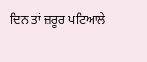ਦਿਨ ਤਾਂ ਜ਼ਰੂਰ ਪਟਿਆਲੇ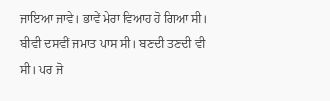ਜਾਇਆ ਜਾਵੇ। ਭਾਵੇਂ ਮੇਰਾ ਵਿਆਹ ਹੋ ਗਿਆ ਸੀ। ਬੀਵੀ ਦਸਵੀਂ ਜਮਾਤ ਪਾਸ ਸੀ। ਬਣਦੀ ਤਣਦੀ ਵੀ ਸੀ। ਪਰ ਜੋ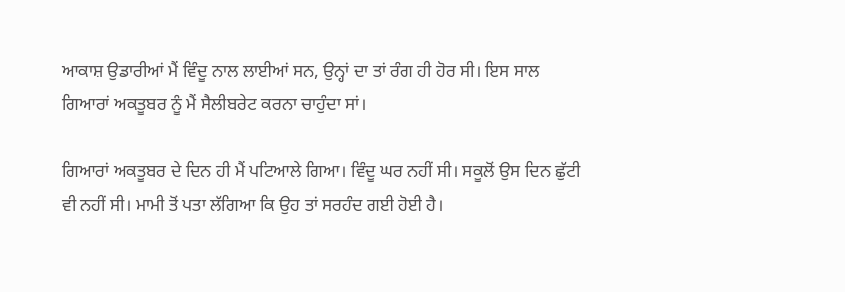ਆਕਾਸ਼ ਉਡਾਰੀਆਂ ਮੈਂ ਵਿੰਦੂ ਨਾਲ ਲਾਈਆਂ ਸਨ, ਉਨ੍ਹਾਂ ਦਾ ਤਾਂ ਰੰਗ ਹੀ ਹੋਰ ਸੀ। ਇਸ ਸਾਲ ਗਿਆਰਾਂ ਅਕਤੂਬਰ ਨੂੰ ਮੈਂ ਸੈਲੀਬਰੇਟ ਕਰਨਾ ਚਾਹੁੰਦਾ ਸਾਂ।

ਗਿਆਰਾਂ ਅਕਤੂਬਰ ਦੇ ਦਿਨ ਹੀ ਮੈਂ ਪਟਿਆਲੇ ਗਿਆ। ਵਿੰਦੂ ਘਰ ਨਹੀਂ ਸੀ। ਸਕੂਲੋਂ ਉਸ ਦਿਨ ਛੁੱਟੀ ਵੀ ਨਹੀਂ ਸੀ। ਮਾਮੀ ਤੋਂ ਪਤਾ ਲੱਗਿਆ ਕਿ ਉਹ ਤਾਂ ਸਰਹੰਦ ਗਈ ਹੋਈ ਹੈ।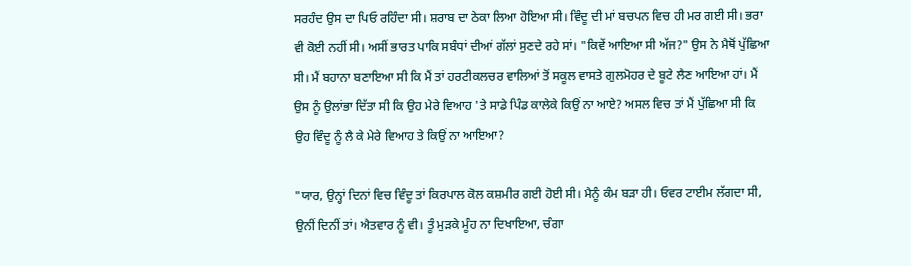ਸਰਹੰਦ ਉਸ ਦਾ ਪਿਓ ਰਹਿੰਦਾ ਸੀ। ਸ਼ਰਾਬ ਦਾ ਠੇਕਾ ਲਿਆ ਹੋਇਆ ਸੀ। ਵਿੰਦੂ ਦੀ ਮਾਂ ਬਚਪਨ ਵਿਚ ਹੀ ਮਰ ਗਈ ਸੀ। ਭਰਾ ਵੀ ਕੋਈ ਨਹੀਂ ਸੀ। ਅਸੀਂ ਭਾਰਤ ਪਾਕਿ ਸਬੰਧਾਂ ਦੀਆਂ ਗੱਲਾਂ ਸੁਣਦੇ ਰਹੇ ਸਾਂ। "ਕਿਵੇਂ ਆਇਆ ਸੀ ਅੱਜ?" ਉਸ ਨੇ ਮੈਥੋਂ ਪੁੱਛਿਆ ਸੀ। ਮੈਂ ਬਹਾਨਾ ਬਣਾਇਆ ਸੀ ਕਿ ਮੈਂ ਤਾਂ ਹਰਟੀਕਲਚਰ ਵਾਲਿਆਂ ਤੋਂ ਸਕੂਲ ਵਾਸਤੇ ਗੁਲਮੋਹਰ ਦੇ ਬੂਟੇ ਲੈਣ ਆਇਆ ਹਾਂ। ਮੈਂ ਉਸ ਨੂੰ ਉਲਾਂਭਾ ਦਿੱਤਾ ਸੀ ਕਿ ਉਹ ਮੇਰੇ ਵਿਆਹ 'ਤੇ ਸਾਡੇ ਪਿੰਡ ਕਾਲੇਕੇ ਕਿਉਂ ਨਾ ਆਏ? ਅਸਲ ਵਿਚ ਤਾਂ ਮੈਂ ਪੁੱਛਿਆ ਸੀ ਕਿ ਉਹ ਵਿੰਦੂ ਨੂੰ ਲੈ ਕੇ ਮੇਰੇ ਵਿਆਹ ਤੇ ਕਿਉਂ ਨਾ ਆਇਆ?

"ਯਾਰ, ਉਨ੍ਹਾਂ ਦਿਨਾਂ ਵਿਚ ਵਿੰਦੂ ਤਾਂ ਕਿਰਪਾਲ ਕੋਲ ਕਸ਼ਮੀਰ ਗਈ ਹੋਈ ਸੀ। ਮੈਨੂੰ ਕੰਮ ਬੜਾ ਹੀ। ਓਵਰ ਟਾਈਮ ਲੱਗਦਾ ਸੀ, ਉਨੀਂ ਦਿਨੀਂ ਤਾਂ। ਐਤਵਾਰ ਨੂੰ ਵੀ। ਤੂੰ ਮੁੜਕੇ ਮੂੰਹ ਨਾ ਦਿਖਾਇਆ, ਚੰਗਾ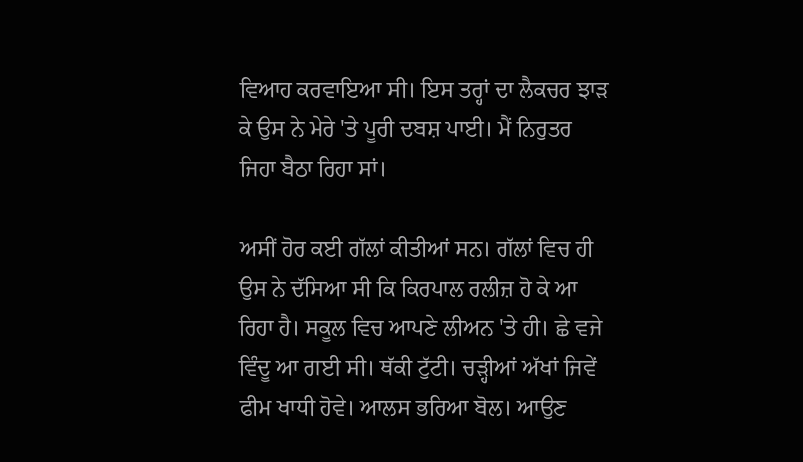ਵਿਆਹ ਕਰਵਾਇਆ ਸੀ। ਇਸ ਤਰ੍ਹਾਂ ਦਾ ਲੈਕਚਰ ਝਾੜ ਕੇ ਉਸ ਨੇ ਮੇਰੇ 'ਤੇ ਪੂਰੀ ਦਬਸ਼ ਪਾਈ। ਮੈਂ ਨਿਰੁਤਰ ਜਿਹਾ ਬੈਠਾ ਰਿਹਾ ਸਾਂ।

ਅਸੀਂ ਹੋਰ ਕਈ ਗੱਲਾਂ ਕੀਤੀਆਂ ਸਨ। ਗੱਲਾਂ ਵਿਚ ਹੀ ਉਸ ਨੇ ਦੱਸਿਆ ਸੀ ਕਿ ਕਿਰਪਾਲ ਰਲੀਜ਼ ਹੋ ਕੇ ਆ ਰਿਹਾ ਹੈ। ਸਕੂਲ ਵਿਚ ਆਪਣੇ ਲੀਅਨ 'ਤੇ ਹੀ। ਛੇ ਵਜੇ ਵਿੰਦੂ ਆ ਗਈ ਸੀ। ਥੱਕੀ ਟੁੱਟੀ। ਚੜ੍ਹੀਆਂ ਅੱਖਾਂ ਜਿਵੇਂ ਫੀਮ ਖਾਧੀ ਹੋਵੇ। ਆਲਸ ਭਰਿਆ ਬੋਲ। ਆਉਣ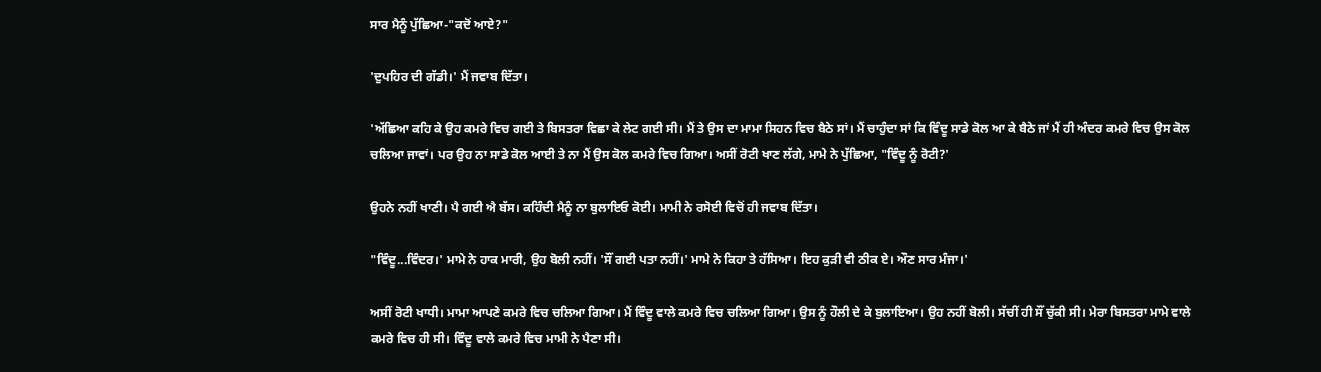ਸਾਰ ਮੈਨੂੰ ਪੁੱਛਿਆ-"ਕਦੋਂ ਆਏ?"

'ਦੁਪਹਿਰ ਦੀ ਗੱਡੀ।' ਮੈਂ ਜਵਾਬ ਦਿੱਤਾ।

'ਅੱਛਿਆ ਕਹਿ ਕੇ ਉਹ ਕਮਰੇ ਵਿਚ ਗਈ ਤੇ ਬਿਸਤਰਾ ਵਿਛਾ ਕੇ ਲੇਟ ਗਈ ਸੀ। ਮੈਂ ਤੇ ਉਸ ਦਾ ਮਾਮਾ ਸਿਹਨ ਵਿਚ ਬੈਠੇ ਸਾਂ। ਮੈਂ ਚਾਹੁੰਦਾ ਸਾਂ ਕਿ ਵਿੰਦੂ ਸਾਡੇ ਕੋਲ ਆ ਕੇ ਬੈਠੇ ਜਾਂ ਮੈਂ ਹੀ ਅੰਦਰ ਕਮਰੇ ਵਿਚ ਉਸ ਕੋਲ ਚਲਿਆ ਜਾਵਾਂ। ਪਰ ਉਹ ਨਾ ਸਾਡੇ ਕੋਲ ਆਈ ਤੇ ਨਾ ਮੈਂ ਉਸ ਕੋਲ ਕਮਰੇ ਵਿਚ ਗਿਆ। ਅਸੀਂ ਰੋਟੀ ਖਾਣ ਲੱਗੇ, ਮਾਮੇ ਨੇ ਪੁੱਛਿਆ, "ਵਿੰਦੂ ਨੂੰ ਰੋਟੀ?'

ਉਹਨੇ ਨਹੀਂ ਖਾਣੀ। ਪੈ ਗਈ ਐ ਬੱਸ। ਕਹਿੰਦੀ ਮੈਨੂੰ ਨਾ ਬੁਲਾਇਓ ਕੋਈ। ਮਾਮੀ ਨੇ ਰਸੋਈ ਵਿਚੋਂ ਹੀ ਜਵਾਬ ਦਿੱਤਾ।

"ਵਿੰਦੂ...ਵਿੰਦਰ।' ਮਾਮੇ ਨੇ ਹਾਕ ਮਾਰੀ, ਉਹ ਬੋਲੀ ਨਹੀਂ। 'ਸੌਂ ਗਈ ਪਤਾ ਨਹੀਂ।' ਮਾਮੇ ਨੇ ਕਿਹਾ ਤੇ ਹੱਸਿਆ। ਇਹ ਕੁੜੀ ਵੀ ਠੀਕ ਏ। ਔਣ ਸਾਰ ਮੰਜਾ।'

ਅਸੀਂ ਰੋਟੀ ਖਾਧੀ। ਮਾਮਾ ਆਪਣੇ ਕਮਰੇ ਵਿਚ ਚਲਿਆ ਗਿਆ। ਮੈਂ ਵਿੰਦੂ ਵਾਲੇ ਕਮਰੇ ਵਿਚ ਚਲਿਆ ਗਿਆ। ਉਸ ਨੂੰ ਹੌਲੀ ਦੇ ਕੇ ਬੁਲਾਇਆ। ਉਹ ਨਹੀਂ ਬੋਲੀ। ਸੱਚੀਂ ਹੀ ਸੌਂ ਚੁੱਕੀ ਸੀ। ਮੇਰਾ ਬਿਸਤਰਾ ਮਾਮੇ ਵਾਲੇ ਕਮਰੇ ਵਿਚ ਹੀ ਸੀ। ਵਿੰਦੂ ਵਾਲੇ ਕਮਰੇ ਵਿਚ ਮਾਮੀ ਨੇ ਪੈਣਾ ਸੀ।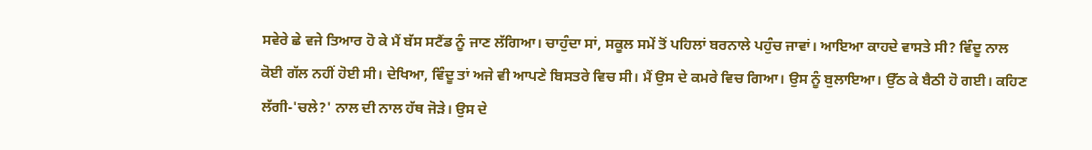ਸਵੇਰੇ ਛੇ ਵਜੇ ਤਿਆਰ ਹੋ ਕੇ ਮੈਂ ਬੱਸ ਸਟੈਂਡ ਨੂੰ ਜਾਣ ਲੱਗਿਆ। ਚਾਹੁੰਦਾ ਸਾਂ, ਸਕੂਲ ਸਮੇਂ ਤੋਂ ਪਹਿਲਾਂ ਬਰਨਾਲੇ ਪਹੁੰਚ ਜਾਵਾਂ। ਆਇਆ ਕਾਹਦੇ ਵਾਸਤੇ ਸੀ? ਵਿੰਦੂ ਨਾਲ ਕੋਈ ਗੱਲ ਨਹੀਂ ਹੋਈ ਸੀ। ਦੇਖਿਆ, ਵਿੰਦੂ ਤਾਂ ਅਜੇ ਵੀ ਆਪਣੇ ਬਿਸਤਰੇ ਵਿਚ ਸੀ। ਮੈਂ ਉਸ ਦੇ ਕਮਰੇ ਵਿਚ ਗਿਆ। ਉਸ ਨੂੰ ਬੁਲਾਇਆ। ਉੱਠ ਕੇ ਬੈਠੀ ਹੋ ਗਈ। ਕਹਿਣ ਲੱਗੀ-'ਚਲੇ?' ਨਾਲ ਦੀ ਨਾਲ ਹੱਥ ਜੋੜੇ। ਉਸ ਦੇ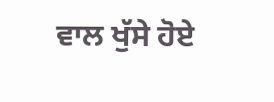ਵਾਲ ਖੁੱਸੇ ਹੋਏ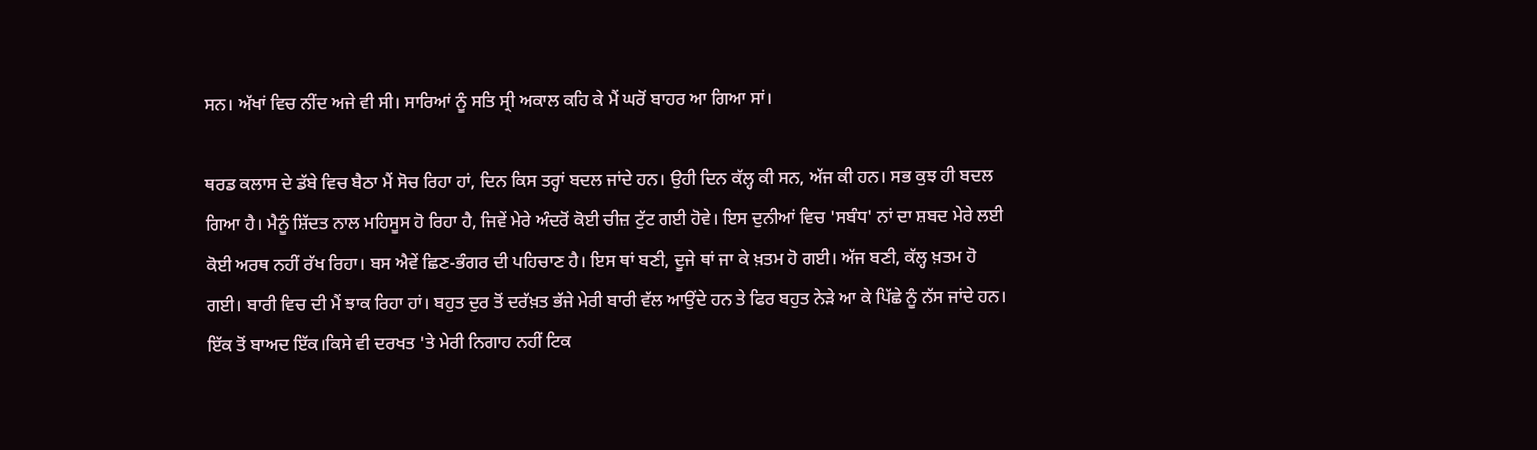ਸਨ। ਅੱਖਾਂ ਵਿਚ ਨੀਂਦ ਅਜੇ ਵੀ ਸੀ। ਸਾਰਿਆਂ ਨੂੰ ਸਤਿ ਸ੍ਰੀ ਅਕਾਲ ਕਹਿ ਕੇ ਮੈਂ ਘਰੋਂ ਬਾਹਰ ਆ ਗਿਆ ਸਾਂ।

ਥਰਡ ਕਲਾਸ ਦੇ ਡੱਬੇ ਵਿਚ ਬੈਠਾ ਮੈਂ ਸੋਚ ਰਿਹਾ ਹਾਂ, ਦਿਨ ਕਿਸ ਤਰ੍ਹਾਂ ਬਦਲ ਜਾਂਦੇ ਹਨ। ਉਹੀ ਦਿਨ ਕੱਲ੍ਹ ਕੀ ਸਨ, ਅੱਜ ਕੀ ਹਨ। ਸਭ ਕੁਝ ਹੀ ਬਦਲ ਗਿਆ ਹੈ। ਮੈਨੂੰ ਸ਼ਿੱਦਤ ਨਾਲ ਮਹਿਸੂਸ ਹੋ ਰਿਹਾ ਹੈ, ਜਿਵੇਂ ਮੇਰੇ ਅੰਦਰੋਂ ਕੋਈ ਚੀਜ਼ ਟੁੱਟ ਗਈ ਹੋਵੇ। ਇਸ ਦੁਨੀਆਂ ਵਿਚ 'ਸਬੰਧ' ਨਾਂ ਦਾ ਸ਼ਬਦ ਮੇਰੇ ਲਈ ਕੋਈ ਅਰਥ ਨਹੀਂ ਰੱਖ ਰਿਹਾ। ਬਸ ਐਵੇਂ ਛਿਣ-ਭੰਗਰ ਦੀ ਪਹਿਚਾਣ ਹੈ। ਇਸ ਥਾਂ ਬਣੀ, ਦੂਜੇ ਥਾਂ ਜਾ ਕੇ ਖ਼ਤਮ ਹੋ ਗਈ। ਅੱਜ ਬਣੀ, ਕੱਲ੍ਹ ਖ਼ਤਮ ਹੋ ਗਈ। ਬਾਰੀ ਵਿਚ ਦੀ ਮੈਂ ਝਾਕ ਰਿਹਾ ਹਾਂ। ਬਹੁਤ ਦੁਰ ਤੋਂ ਦਰੱਖ਼ਤ ਭੱਜੇ ਮੇਰੀ ਬਾਰੀ ਵੱਲ ਆਉਂਦੇ ਹਨ ਤੇ ਫਿਰ ਬਹੁਤ ਨੇੜੇ ਆ ਕੇ ਪਿੱਛੇ ਨੂੰ ਨੱਸ ਜਾਂਦੇ ਹਨ। ਇੱਕ ਤੋਂ ਬਾਅਦ ਇੱਕ।ਕਿਸੇ ਵੀ ਦਰਖਤ 'ਤੇ ਮੇਰੀ ਨਿਗਾਹ ਨਹੀਂ ਟਿਕ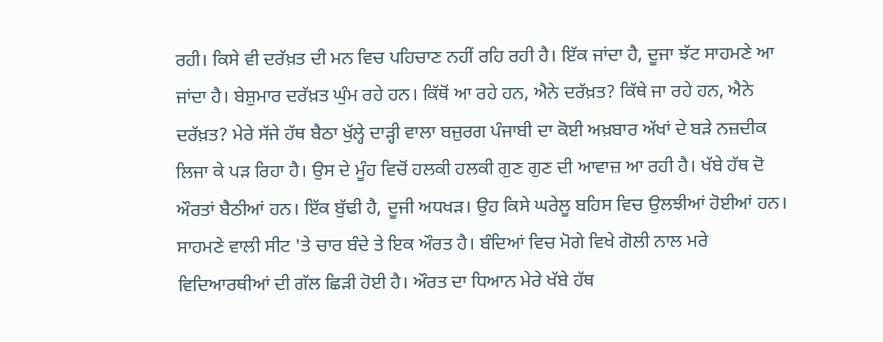ਰਹੀ। ਕਿਸੇ ਵੀ ਦਰੱਖ਼ਤ ਦੀ ਮਨ ਵਿਚ ਪਹਿਚਾਣ ਨਹੀਂ ਰਹਿ ਰਹੀ ਹੈ। ਇੱਕ ਜਾਂਦਾ ਹੈ, ਦੂਜਾ ਝੱਟ ਸਾਹਮਣੇ ਆ ਜਾਂਦਾ ਹੈ। ਬੇਸ਼ੁਮਾਰ ਦਰੱਖ਼ਤ ਘੁੰਮ ਰਹੇ ਹਨ। ਕਿੱਥੋਂ ਆ ਰਹੇ ਹਨ, ਐਨੇ ਦਰੱਖ਼ਤ? ਕਿੱਥੇ ਜਾ ਰਹੇ ਹਨ, ਐਨੇ ਦਰੱਖ਼ਤ? ਮੇਰੇ ਸੱਜੇ ਹੱਥ ਬੈਠਾ ਖੁੱਲ੍ਹੇ ਦਾੜ੍ਹੀ ਵਾਲਾ ਬਜ਼ੁਰਗ ਪੰਜਾਬੀ ਦਾ ਕੋਈ ਅਖ਼ਬਾਰ ਅੱਖਾਂ ਦੇ ਬੜੇ ਨਜ਼ਦੀਕ ਲਿਜਾ ਕੇ ਪੜ ਰਿਹਾ ਹੈ। ਉਸ ਦੇ ਮੂੰਹ ਵਿਚੋਂ ਹਲਕੀ ਹਲਕੀ ਗੁਣ ਗੁਣ ਦੀ ਆਵਾਜ਼ ਆ ਰਹੀ ਹੈ। ਖੱਬੇ ਹੱਥ ਦੋ ਔਰਤਾਂ ਬੈਠੀਆਂ ਹਨ। ਇੱਕ ਬੁੱਢੀ ਹੈ, ਦੂਜੀ ਅਧਖੜ। ਉਹ ਕਿਸੇ ਘਰੇਲੂ ਬਹਿਸ ਵਿਚ ਉਲਝੀਆਂ ਹੋਈਆਂ ਹਨ। ਸਾਹਮਣੇ ਵਾਲੀ ਸੀਟ 'ਤੇ ਚਾਰ ਬੰਦੇ ਤੇ ਇਕ ਔਰਤ ਹੈ। ਬੰਦਿਆਂ ਵਿਚ ਮੋਗੇ ਵਿਖੇ ਗੋਲੀ ਨਾਲ ਮਰੇ ਵਿਦਿਆਰਥੀਆਂ ਦੀ ਗੱਲ ਛਿੜੀ ਹੋਈ ਹੈ। ਔਰਤ ਦਾ ਧਿਆਨ ਮੇਰੇ ਖੱਬੇ ਹੱਥ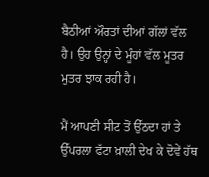ਬੈਠੀਆਂ ਔਰਤਾਂ ਦੀਆਂ ਗੱਲਾਂ ਵੱਲ ਹੈ। ਉਹ ਉਨ੍ਹਾਂ ਦੇ ਮੂੰਹਾਂ ਵੱਲ ਮੂਤਰ ਮੁਤਰ ਝਾਕ ਰਹੀ ਹੈ।

ਮੈਂ ਆਪਣੀ ਸੀਟ ਤੋਂ ਉੱਠਦਾ ਹਾਂ ਤੇ ਉੱਪਰਲਾ ਫੱਟਾ ਖ਼ਾਲੀ ਦੇਖ ਕੇ ਦੋਵੇਂ ਹੱਥ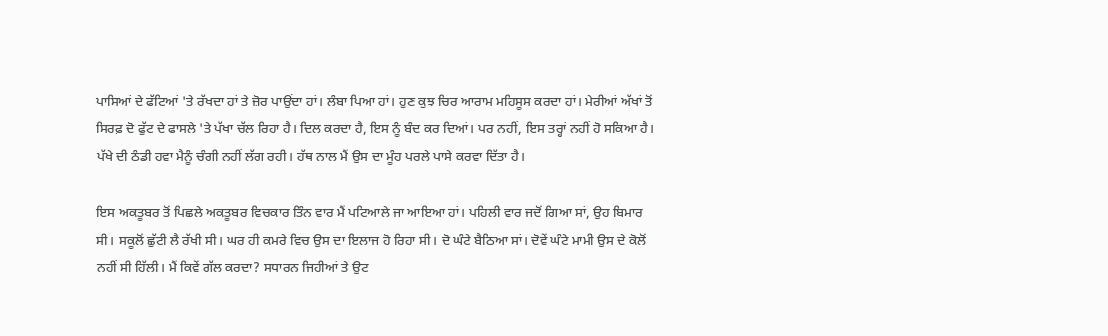ਪਾਸਿਆਂ ਦੇ ਫੱਟਿਆਂ 'ਤੇ ਰੱਖਦਾ ਹਾਂ ਤੇ ਜ਼ੋਰ ਪਾਉਂਦਾ ਹਾਂ। ਲੰਬਾ ਪਿਆ ਹਾਂ। ਹੁਣ ਕੁਝ ਚਿਰ ਆਰਾਮ ਮਹਿਸੂਸ ਕਰਦਾ ਹਾਂ। ਮੇਰੀਆਂ ਅੱਖਾਂ ਤੋਂ ਸਿਰਫ਼ ਦੋ ਫੁੱਟ ਦੇ ਫਾਸਲੇ 'ਤੇ ਪੱਖਾ ਚੱਲ ਰਿਹਾ ਹੈ। ਦਿਲ ਕਰਦਾ ਹੈ, ਇਸ ਨੂੰ ਬੰਦ ਕਰ ਦਿਆਂ। ਪਰ ਨਹੀਂ, ਇਸ ਤਰ੍ਹਾਂ ਨਹੀਂ ਹੋ ਸਕਿਆ ਹੈ। ਪੱਖੇ ਦੀ ਠੰਡੀ ਹਵਾ ਮੈਨੂੰ ਚੰਗੀ ਨਹੀਂ ਲੱਗ ਰਹੀ। ਹੱਥ ਨਾਲ ਮੈਂ ਉਸ ਦਾ ਮੂੰਹ ਪਰਲੇ ਪਾਸੇ ਕਰਵਾ ਦਿੱਤਾ ਹੈ।

ਇਸ ਅਕਤੂਬਰ ਤੋਂ ਪਿਛਲੇ ਅਕਤੂਬਰ ਵਿਚਕਾਰ ਤਿੰਨ ਵਾਰ ਮੈਂ ਪਟਿਆਲੇ ਜਾ ਆਇਆ ਹਾਂ। ਪਹਿਲੀ ਵਾਰ ਜਦੋਂ ਗਿਆ ਸਾਂ, ਉਹ ਬਿਮਾਰ ਸੀ। ਸਕੂਲੋਂ ਛੁੱਟੀ ਲੈ ਰੱਖੀ ਸੀ। ਘਰ ਹੀ ਕਮਰੇ ਵਿਚ ਉਸ ਦਾ ਇਲਾਜ ਹੋ ਰਿਹਾ ਸੀ। ਦੋ ਘੰਟੇ ਬੈਠਿਆ ਸਾਂ। ਦੋਵੇਂ ਘੰਟੇ ਮਾਮੀ ਉਸ ਦੇ ਕੋਲੋਂ ਨਹੀਂ ਸੀ ਹਿੱਲੀ। ਮੈਂ ਕਿਵੇਂ ਗੱਲ ਕਰਦਾ? ਸਧਾਰਨ ਜਿਹੀਆਂ ਤੇ ਉਟ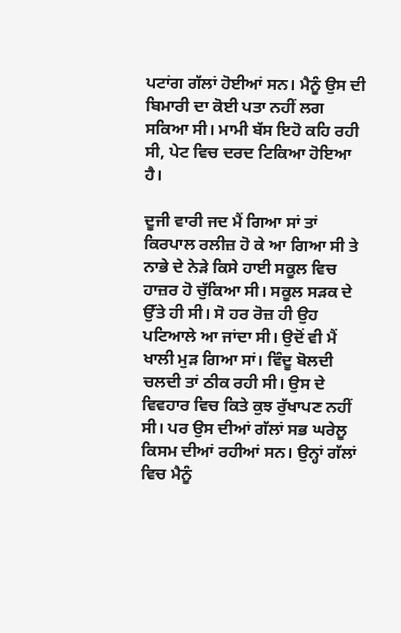ਪਟਾਂਗ ਗੱਲਾਂ ਹੋਈਆਂ ਸਨ। ਮੈਨੂੰ ਉਸ ਦੀ ਬਿਮਾਰੀ ਦਾ ਕੋਈ ਪਤਾ ਨਹੀਂ ਲਗ ਸਕਿਆ ਸੀ। ਮਾਮੀ ਬੱਸ ਇਹੋ ਕਹਿ ਰਹੀ ਸੀ, ਪੇਟ ਵਿਚ ਦਰਦ ਟਿਕਿਆ ਹੋਇਆ ਹੈ।

ਦੂਜੀ ਵਾਰੀ ਜਦ ਮੈਂ ਗਿਆ ਸਾਂ ਤਾਂ ਕਿਰਪਾਲ ਰਲੀਜ਼ ਹੋ ਕੇ ਆ ਗਿਆ ਸੀ ਤੇ ਨਾਭੇ ਦੇ ਨੇੜੇ ਕਿਸੇ ਹਾਈ ਸਕੂਲ ਵਿਚ ਹਾਜ਼ਰ ਹੋ ਚੁੱਕਿਆ ਸੀ। ਸਕੂਲ ਸੜਕ ਦੇ ਉੱਤੇ ਹੀ ਸੀ। ਸੋ ਹਰ ਰੋਜ਼ ਹੀ ਉਹ ਪਟਿਆਲੇ ਆ ਜਾਂਦਾ ਸੀ। ਉਦੋਂ ਵੀ ਮੈਂ ਖਾਲੀ ਮੁੜ ਗਿਆ ਸਾਂ। ਵਿੰਦੂ ਬੋਲਦੀ ਚਲਦੀ ਤਾਂ ਠੀਕ ਰਹੀ ਸੀ। ਉਸ ਦੇ ਵਿਵਹਾਰ ਵਿਚ ਕਿਤੇ ਕੁਝ ਰੁੱਖਾਪਣ ਨਹੀਂ ਸੀ। ਪਰ ਉਸ ਦੀਆਂ ਗੱਲਾਂ ਸਭ ਘਰੇਲੂ ਕਿਸਮ ਦੀਆਂ ਰਹੀਆਂ ਸਨ। ਉਨ੍ਹਾਂ ਗੱਲਾਂ ਵਿਚ ਮੈਨੂੰ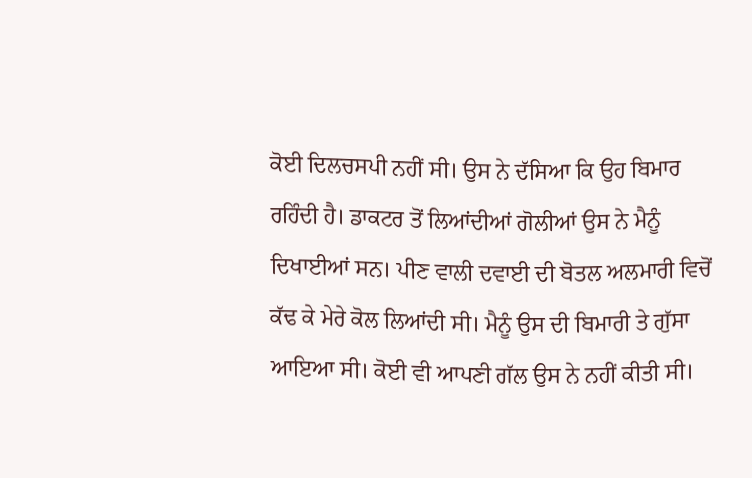ਕੋਈ ਦਿਲਚਸਪੀ ਨਹੀਂ ਸੀ। ਉਸ ਨੇ ਦੱਸਿਆ ਕਿ ਉਹ ਬਿਮਾਰ ਰਹਿੰਦੀ ਹੈ। ਡਾਕਟਰ ਤੋਂ ਲਿਆਂਦੀਆਂ ਗੋਲੀਆਂ ਉਸ ਨੇ ਮੈਨੂੰ ਦਿਖਾਈਆਂ ਸਨ। ਪੀਣ ਵਾਲੀ ਦਵਾਈ ਦੀ ਬੋਤਲ ਅਲਮਾਰੀ ਵਿਚੋਂ ਕੱਢ ਕੇ ਮੇਰੇ ਕੋਲ ਲਿਆਂਦੀ ਸੀ। ਮੈਨੂੰ ਉਸ ਦੀ ਬਿਮਾਰੀ ਤੇ ਗੁੱਸਾ ਆਇਆ ਸੀ। ਕੋਈ ਵੀ ਆਪਣੀ ਗੱਲ ਉਸ ਨੇ ਨਹੀਂ ਕੀਤੀ ਸੀ।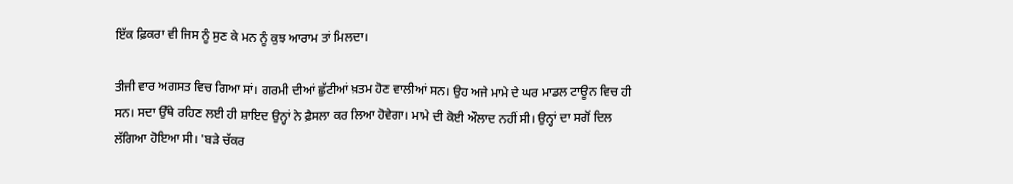ਇੱਕ ਫ਼ਿਕਰਾ ਵੀ ਜਿਸ ਨੂੰ ਸੁਣ ਕੇ ਮਨ ਨੂੰ ਕੁਝ ਆਰਾਮ ਤਾਂ ਮਿਲਦਾ।

ਤੀਜੀ ਵਾਰ ਅਗਸਤ ਵਿਚ ਗਿਆ ਸਾਂ। ਗਰਮੀ ਦੀਆਂ ਛੁੱਟੀਆਂ ਖ਼ਤਮ ਹੋਣ ਵਾਲੀਆਂ ਸਨ। ਉਹ ਅਜੇ ਮਾਮੇ ਦੇ ਘਰ ਮਾਡਲ ਟਾਊਨ ਵਿਚ ਹੀ ਸਨ। ਸਦਾ ਉੱਥੇ ਰਹਿਣ ਲਈ ਹੀ ਸ਼ਾਇਦ ਉਨ੍ਹਾਂ ਨੇ ਫ਼ੈਸਲਾ ਕਰ ਲਿਆ ਹੋਵੇਗਾ। ਮਾਮੇ ਦੀ ਕੋਈ ਔਲਾਦ ਨਹੀਂ ਸੀ। ਉਨ੍ਹਾਂ ਦਾ ਸਗੋਂ ਦਿਲ ਲੱਗਿਆ ਹੋਇਆ ਸੀ। 'ਬੜੇ ਚੱਕਰ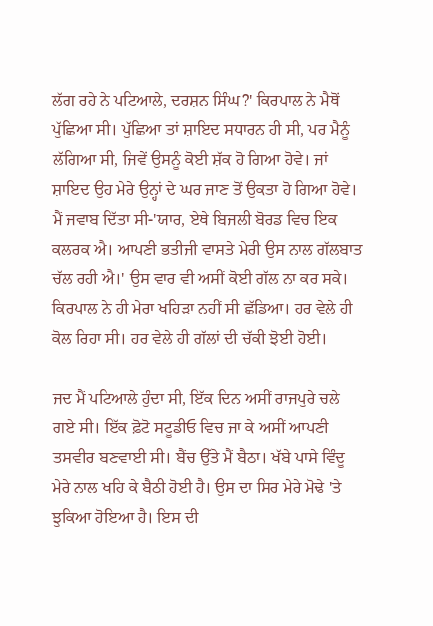ਲੱਗ ਰਹੇ ਨੇ ਪਟਿਆਲੇ, ਦਰਸ਼ਨ ਸਿੰਘ?' ਕਿਰਪਾਲ ਨੇ ਮੈਥੋਂ ਪੁੱਛਿਆ ਸੀ। ਪੁੱਛਿਆ ਤਾਂ ਸ਼ਾਇਦ ਸਧਾਰਨ ਹੀ ਸੀ, ਪਰ ਮੈਨੂੰ ਲੱਗਿਆ ਸੀ, ਜਿਵੇਂ ਉਸਨੂੰ ਕੋਈ ਸ਼ੱਕ ਹੋ ਗਿਆ ਹੋਵੇ। ਜਾਂ ਸ਼ਾਇਦ ਉਹ ਮੇਰੇ ਉਨ੍ਹਾਂ ਦੇ ਘਰ ਜਾਣ ਤੋਂ ਉਕਤਾ ਹੋ ਗਿਆ ਹੋਵੇ। ਮੈਂ ਜਵਾਬ ਦਿੱਤਾ ਸੀ-'ਯਾਰ, ਏਥੇ ਬਿਜਲੀ ਬੋਰਡ ਵਿਚ ਇਕ ਕਲਰਕ ਐ। ਆਪਣੀ ਭਤੀਜੀ ਵਾਸਤੇ ਮੇਰੀ ਉਸ ਨਾਲ ਗੱਲਬਾਤ ਚੱਲ ਰਹੀ ਐ।' ਉਸ ਵਾਰ ਵੀ ਅਸੀਂ ਕੋਈ ਗੱਲ ਨਾ ਕਰ ਸਕੇ। ਕਿਰਪਾਲ ਨੇ ਹੀ ਮੇਰਾ ਖਹਿੜਾ ਨਹੀਂ ਸੀ ਛੱਡਿਆ। ਹਰ ਵੇਲੇ ਹੀ ਕੋਲ ਰਿਹਾ ਸੀ। ਹਰ ਵੇਲੇ ਹੀ ਗੱਲਾਂ ਦੀ ਚੱਕੀ ਝੋਈ ਹੋਈ।

ਜਦ ਮੈਂ ਪਟਿਆਲੇ ਹੁੰਦਾ ਸੀ, ਇੱਕ ਦਿਨ ਅਸੀਂ ਰਾਜਪੁਰੇ ਚਲੇ ਗਏ ਸੀ। ਇੱਕ ਫ਼ੋਟੋ ਸਟੂਡੀਓ ਵਿਚ ਜਾ ਕੇ ਅਸੀਂ ਆਪਣੀ ਤਸਵੀਰ ਬਣਵਾਈ ਸੀ। ਬੈਂਚ ਉੱਤੇ ਮੈਂ ਬੈਠਾ। ਖੱਬੇ ਪਾਸੇ ਵਿੰਦੂ ਮੇਰੇ ਨਾਲ ਖਹਿ ਕੇ ਬੈਠੀ ਹੋਈ ਹੈ। ਉਸ ਦਾ ਸਿਰ ਮੇਰੇ ਮੋਢੇ 'ਤੇ ਝੁਕਿਆ ਹੋਇਆ ਹੈ। ਇਸ ਦੀ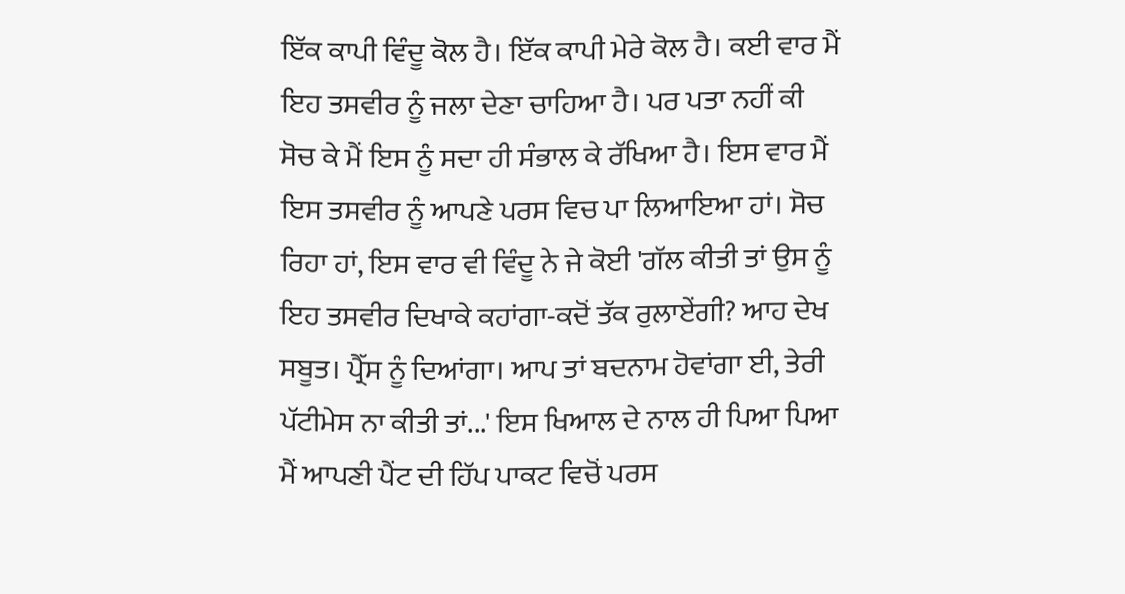ਇੱਕ ਕਾਪੀ ਵਿੰਦੂ ਕੋਲ ਹੈ। ਇੱਕ ਕਾਪੀ ਮੇਰੇ ਕੋਲ ਹੈ। ਕਈ ਵਾਰ ਮੈਂ ਇਹ ਤਸਵੀਰ ਨੂੰ ਜਲਾ ਦੇਣਾ ਚਾਹਿਆ ਹੈ। ਪਰ ਪਤਾ ਨਹੀਂ ਕੀ ਸੋਚ ਕੇ ਮੈਂ ਇਸ ਨੂੰ ਸਦਾ ਹੀ ਸੰਭਾਲ ਕੇ ਰੱਖਿਆ ਹੈ। ਇਸ ਵਾਰ ਮੈਂ ਇਸ ਤਸਵੀਰ ਨੂੰ ਆਪਣੇ ਪਰਸ ਵਿਚ ਪਾ ਲਿਆਇਆ ਹਾਂ। ਸੋਚ ਰਿਹਾ ਹਾਂ, ਇਸ ਵਾਰ ਵੀ ਵਿੰਦੂ ਨੇ ਜੇ ਕੋਈ 'ਗੱਲ ਕੀਤੀ ਤਾਂ ਉਸ ਨੂੰ ਇਹ ਤਸਵੀਰ ਦਿਖਾਕੇ ਕਹਾਂਗਾ-ਕਦੋਂ ਤੱਕ ਰੁਲਾਏਂਗੀ? ਆਹ ਦੇਖ ਸਬੂਤ। ਪ੍ਰੈੱਸ ਨੂੰ ਦਿਆਂਗਾ। ਆਪ ਤਾਂ ਬਦਨਾਮ ਹੋਵਾਂਗਾ ਈ, ਤੇਰੀ ਪੱਟੀਮੇਸ ਨਾ ਕੀਤੀ ਤਾਂ...' ਇਸ ਖਿਆਲ ਦੇ ਨਾਲ ਹੀ ਪਿਆ ਪਿਆ ਮੈਂ ਆਪਣੀ ਪੈਂਟ ਦੀ ਹਿੱਪ ਪਾਕਟ ਵਿਚੋਂ ਪਰਸ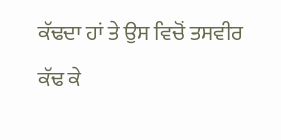ਕੱਢਦਾ ਹਾਂ ਤੇ ਉਸ ਵਿਚੋਂ ਤਸਵੀਰ ਕੱਢ ਕੇ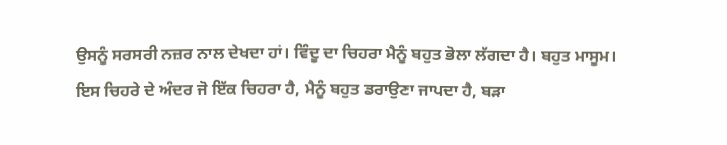ਉਸਨੂੰ ਸਰਸਰੀ ਨਜ਼ਰ ਨਾਲ ਦੇਖਦਾ ਹਾਂ। ਵਿੰਦੂ ਦਾ ਚਿਹਰਾ ਮੈਨੂੰ ਬਹੁਤ ਭੋਲਾ ਲੱਗਦਾ ਹੈ। ਬਹੁਤ ਮਾਸੂਮ। ਇਸ ਚਿਹਰੇ ਦੇ ਅੰਦਰ ਜੋ ਇੱਕ ਚਿਹਰਾ ਹੈ, ਮੈਨੂੰ ਬਹੁਤ ਡਰਾਉਣਾ ਜਾਪਦਾ ਹੈ, ਬੜਾ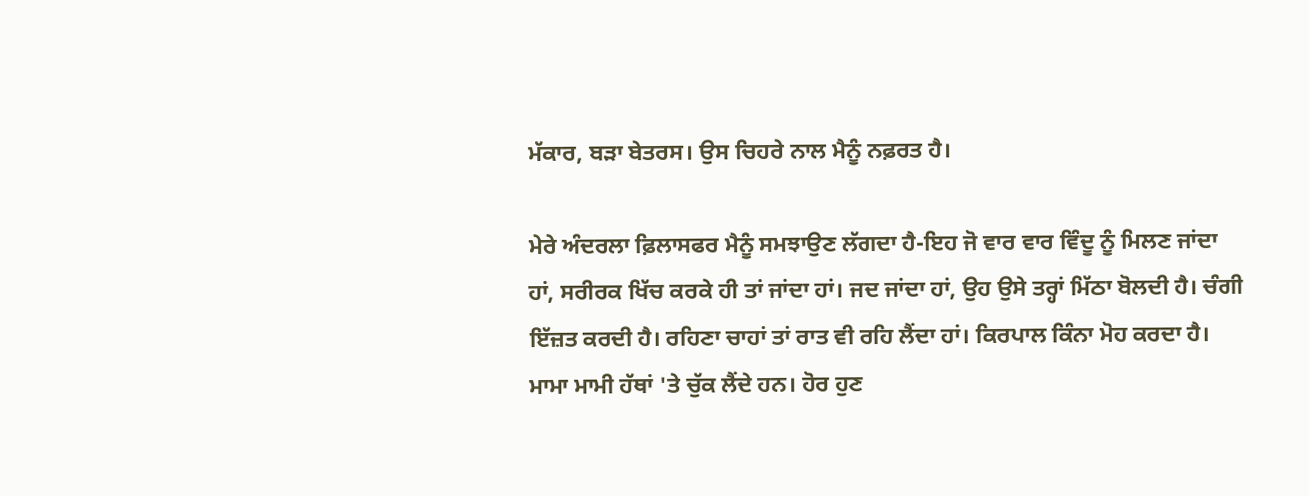ਮੱਕਾਰ, ਬੜਾ ਬੇਤਰਸ। ਉਸ ਚਿਹਰੇ ਨਾਲ ਮੈਨੂੰ ਨਫ਼ਰਤ ਹੈ।

ਮੇਰੇ ਅੰਦਰਲਾ ਫ਼ਿਲਾਸਫਰ ਮੈਨੂੰ ਸਮਝਾਉਣ ਲੱਗਦਾ ਹੈ-ਇਹ ਜੋ ਵਾਰ ਵਾਰ ਵਿੰਦੂ ਨੂੰ ਮਿਲਣ ਜਾਂਦਾ ਹਾਂ, ਸਰੀਰਕ ਖਿੱਚ ਕਰਕੇ ਹੀ ਤਾਂ ਜਾਂਦਾ ਹਾਂ। ਜਦ ਜਾਂਦਾ ਹਾਂ, ਉਹ ਉਸੇ ਤਰ੍ਹਾਂ ਮਿੱਠਾ ਬੋਲਦੀ ਹੈ। ਚੰਗੀ ਇੱਜ਼ਤ ਕਰਦੀ ਹੈ। ਰਹਿਣਾ ਚਾਹਾਂ ਤਾਂ ਰਾਤ ਵੀ ਰਹਿ ਲੈਂਦਾ ਹਾਂ। ਕਿਰਪਾਲ ਕਿੰਨਾ ਮੋਹ ਕਰਦਾ ਹੈ। ਮਾਮਾ ਮਾਮੀ ਹੱਥਾਂ 'ਤੇ ਚੁੱਕ ਲੈਂਦੇ ਹਨ। ਹੋਰ ਹੁਣ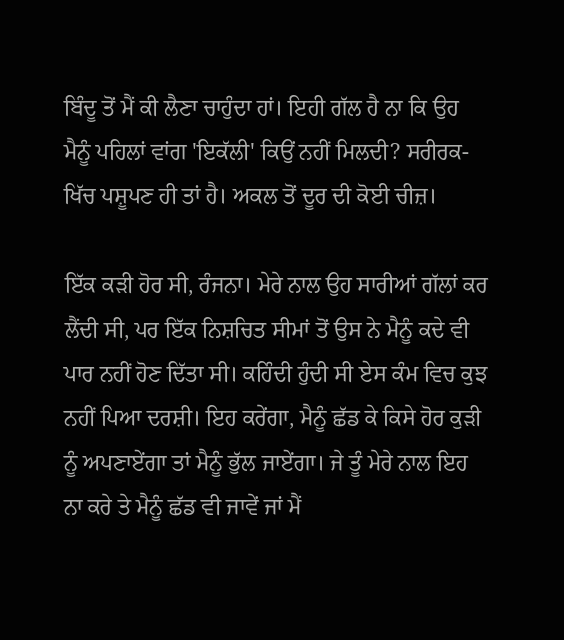ਬਿੰਦੂ ਤੋਂ ਮੈਂ ਕੀ ਲੈਣਾ ਚਾਹੁੰਦਾ ਹਾਂ। ਇਹੀ ਗੱਲ ਹੈ ਨਾ ਕਿ ਉਹ ਮੈਨੂੰ ਪਹਿਲਾਂ ਵਾਂਗ 'ਇਕੱਲੀ' ਕਿਉਂ ਨਹੀਂ ਮਿਲਦੀ? ਸਰੀਰਕ-ਖਿੱਚ ਪਸ਼ੂਪਣ ਹੀ ਤਾਂ ਹੈ। ਅਕਲ ਤੋਂ ਦੂਰ ਦੀ ਕੋਈ ਚੀਜ਼।

ਇੱਕ ਕੜੀ ਹੋਰ ਸੀ, ਰੰਜਨਾ। ਮੇਰੇ ਨਾਲ ਉਹ ਸਾਰੀਆਂ ਗੱਲਾਂ ਕਰ ਲੈਂਦੀ ਸੀ, ਪਰ ਇੱਕ ਨਿਸ਼ਚਿਤ ਸੀਮਾਂ ਤੋਂ ਉਸ ਨੇ ਮੈਨੂੰ ਕਦੇ ਵੀ ਪਾਰ ਨਹੀਂ ਹੋਣ ਦਿੱਤਾ ਸੀ। ਕਹਿੰਦੀ ਹੁੰਦੀ ਸੀ ਏਸ ਕੰਮ ਵਿਚ ਕੁਝ ਨਹੀਂ ਪਿਆ ਦਰਸ਼ੀ। ਇਹ ਕਰੇਂਗਾ, ਮੈਨੂੰ ਛੱਡ ਕੇ ਕਿਸੇ ਹੋਰ ਕੁੜੀ ਨੂੰ ਅਪਣਾਏਂਗਾ ਤਾਂ ਮੈਨੂੰ ਭੁੱਲ ਜਾਏਂਗਾ। ਜੇ ਤੂੰ ਮੇਰੇ ਨਾਲ ਇਹ ਨਾ ਕਰੇ ਤੇ ਮੈਨੂੰ ਛੱਡ ਵੀ ਜਾਵੇਂ ਜਾਂ ਮੈਂ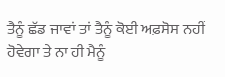ਤੈਨੂੰ ਛੱਡ ਜਾਵਾਂ ਤਾਂ ਤੈਨੂੰ ਕੋਈ ਅਫ਼ਸੋਸ ਨਹੀਂ ਹੋਵੇਗਾ ਤੇ ਨਾ ਹੀ ਮੈਨੂੰ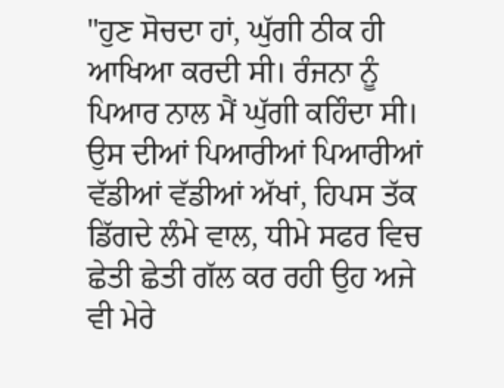"ਹੁਣ ਸੋਚਦਾ ਹਾਂ, ਘੁੱਗੀ ਠੀਕ ਹੀ ਆਖਿਆ ਕਰਦੀ ਸੀ। ਰੰਜਨਾ ਨੂੰ ਪਿਆਰ ਨਾਲ ਮੈਂ ਘੁੱਗੀ ਕਹਿੰਦਾ ਸੀ। ਉਸ ਦੀਆਂ ਪਿਆਰੀਆਂ ਪਿਆਰੀਆਂ ਵੱਡੀਆਂ ਵੱਡੀਆਂ ਅੱਖਾਂ, ਹਿਪਸ ਤੱਕ ਡਿੱਗਦੇ ਲੰਮੇ ਵਾਲ, ਧੀਮੇ ਸਫਰ ਵਿਚ ਛੇਤੀ ਛੇਤੀ ਗੱਲ ਕਰ ਰਹੀ ਉਹ ਅਜੇ ਵੀ ਮੇਰੇ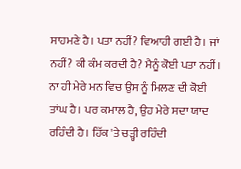ਸਾਹਮਣੇ ਹੈ। ਪਤਾ ਨਹੀਂ? ਵਿਆਹੀ ਗਈ ਹੈ। ਜਾਂ ਨਹੀਂ? ਕੀ ਕੰਮ ਕਰਦੀ ਹੈ? ਮੈਨੂੰ ਕੋਈ ਪਤਾ ਨਹੀਂ। ਨਾ ਹੀ ਮੇਰੇ ਮਨ ਵਿਚ ਉਸ ਨੂੰ ਮਿਲਣ ਦੀ ਕੋਈ ਤਾਂਘ ਹੈ। ਪਰ ਕਮਾਲ ਹੈ, ਉਹ ਮੇਰੇ ਸਦਾ ਯਾਦ ਰਹਿੰਦੀ ਹੈ। ਹਿੱਕ 'ਤੇ ਚੜ੍ਹੀ ਰਹਿੰਦੀ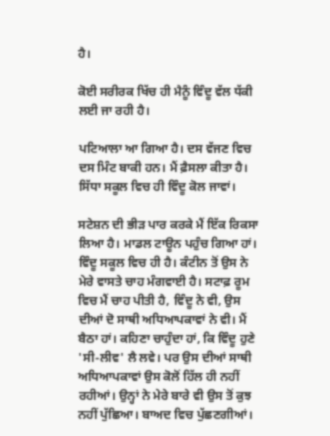ਹੈ।

ਕੋਈ ਸਰੀਰਕ ਖਿੱਚ ਹੀ ਮੈਨੂੰ ਵਿੰਦੂ ਵੱਲ ਧੱਕੀ ਲਈ ਜਾ ਰਹੀ ਹੈ।

ਪਟਿਆਲਾ ਆ ਗਿਆ ਹੈ। ਦਸ ਵੱਜਣ ਵਿਚ ਦਸ ਮਿੰਟ ਬਾਕੀ ਹਨ। ਮੈਂ ਫ਼ੈਸਲਾ ਕੀਤਾ ਹੈ। ਸਿੱਧਾ ਸਕੂਲ ਵਿਚ ਹੀ ਵਿੰਦੂ ਕੋਲ ਜਾਵਾਂ।

ਸਟੇਸ਼ਨ ਦੀ ਭੀੜ ਪਾਰ ਕਰਕੇ ਮੈਂ ਇੱਕ ਰਿਕਸਾ ਲਿਆ ਹੈ। ਮਾਡਲ ਟਾਊਨ ਪਹੁੰਚ ਗਿਆ ਹਾਂ। ਵਿੰਦੂ ਸਕੂਲ ਵਿਚ ਹੀ ਹੈ। ਕੰਟੀਨ ਤੋਂ ਉਸ ਨੇ ਮੇਰੇ ਵਾਸਤੇ ਚਾਹ ਮੰਗਵਾਈ ਹੈ। ਸਟਾਫ਼ ਰੂਮ ਵਿਚ ਮੈਂ ਚਾਹ ਪੀਤੀ ਹੈ, ਵਿੰਦੂ ਨੇ ਵੀ, ਉਸ ਦੀਆਂ ਦੋ ਸਾਥੀ ਅਧਿਆਪਕਾਵਾਂ ਨੇ ਵੀ। ਮੈਂ ਬੈਠਾ ਹਾਂ। ਕਹਿਣਾ ਚਾਹੁੰਦਾ ਹਾਂ, ਕਿ ਵਿੰਦੂ ਹੁਣੇ 'ਸੀ-ਲੀਵ' ਲੈ ਲਵੇ। ਪਰ ਉਸ ਦੀਆਂ ਸਾਥੀ ਅਧਿਆਪਕਾਵਾਂ ਉਸ ਕੋਲੋਂ ਹਿੱਲ ਹੀ ਨਹੀਂ ਰਹੀਆਂ। ਉਨ੍ਹਾਂ ਨੇ ਮੇਰੇ ਬਾਰੇ ਵੀ ਉਸ ਤੋਂ ਕੁਝ ਨਹੀਂ ਪੁੱਛਿਆ। ਬਾਅਦ ਵਿਚ ਪੁੱਛਣਗੀਆਂ।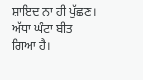ਸ਼ਾਇਦ ਨਾ ਹੀ ਪੁੱਛਣ। ਅੱਧਾ ਘੰਟਾ ਬੀਤ ਗਿਆ ਹੈ।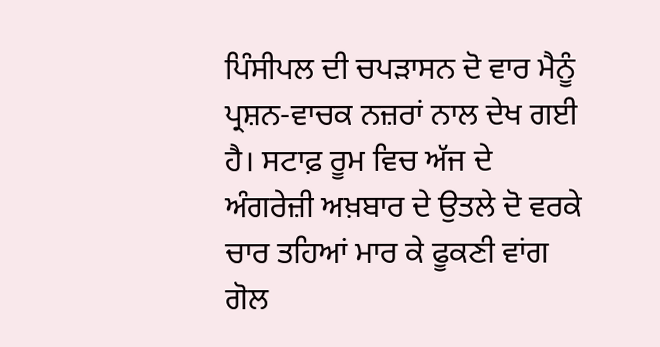ਪਿੰਸੀਪਲ ਦੀ ਚਪੜਾਸਨ ਦੋ ਵਾਰ ਮੈਨੂੰ ਪ੍ਰਸ਼ਨ-ਵਾਚਕ ਨਜ਼ਰਾਂ ਨਾਲ ਦੇਖ ਗਈ ਹੈ। ਸਟਾਫ਼ ਰੂਮ ਵਿਚ ਅੱਜ ਦੇ ਅੰਗਰੇਜ਼ੀ ਅਖ਼ਬਾਰ ਦੇ ਉਤਲੇ ਦੋ ਵਰਕੇ ਚਾਰ ਤਹਿਆਂ ਮਾਰ ਕੇ ਫੂਕਣੀ ਵਾਂਗ ਗੋਲ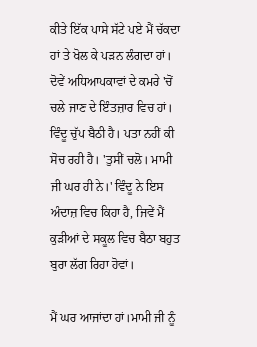ਕੀਤੇ ਇੱਕ ਪਾਸੇ ਸੱਟੇ ਪਏ ਮੈਂ ਚੱਕਦਾ ਹਾਂ ਤੇ ਖੋਲ ਕੇ ਪੜਨ ਲੰਗਦਾ ਹਾਂ। ਦੋਵੇਂ ਅਧਿਆਪਕਾਵਾਂ ਦੇ ਕਮਰੇ 'ਚੋਂ ਚਲੇ ਜਾਣ ਦੇ ਇੰਤਜ਼ਾਰ ਵਿਚ ਹਾਂ। ਵਿੰਦੂ ਚੁੱਪ ਬੈਠੀ ਹੈ। ਪਤਾ ਨਹੀਂ ਕੀ ਸੋਚ ਰਹੀ ਹੈ। 'ਤੁਸੀਂ ਚਲੋ। ਮਾਮੀ ਜੀ ਘਰ ਹੀ ਨੇ।' ਵਿੰਦੂ ਨੇ ਇਸ ਅੰਦਾਜ਼ ਵਿਚ ਕਿਹਾ ਹੈ, ਜਿਵੇਂ ਮੈਂ ਕੁੜੀਆਂ ਦੇ ਸਕੂਲ ਵਿਚ ਬੈਠਾ ਬਹੁਤ ਬੁਰਾ ਲੱਗ ਰਿਹਾ ਹੋਵਾਂ।

ਮੈਂ ਘਰ ਆਜਾਂਦਾ ਹਾਂ।ਮਾਮੀ ਜੀ ਨੂੰ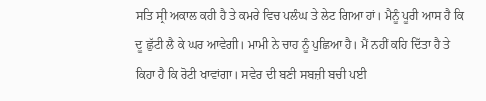ਸਤਿ ਸ੍ਰੀ ਅਕਾਲ ਕਹੀ ਹੈ ਤੇ ਕਮਰੇ ਵਿਚ ਪਲੰਘ ਤੇ ਲੇਟ ਗਿਆ ਹਾਂ। ਮੈਨੂੰ ਪੂਰੀ ਆਸ ਹੈ ਕਿ ਦੂ ਛੁੱਟੀ ਲੈ ਕੇ ਘਰ ਆਵੇਗੀ। ਮਾਮੀ ਨੇ ਚਾਹ ਨੂੰ ਪੁਛਿਆ ਹੈ। ਮੈਂ ਨਹੀਂ ਕਹਿ ਦਿੱਤਾ ਹੈ ਤੇ ਕਿਹਾ ਹੈ ਕਿ ਰੋਟੀ ਖਾਵਾਂਗਾ। ਸਵੇਰ ਦੀ ਬਣੀ ਸਬਜ਼ੀ ਬਚੀ ਪਈ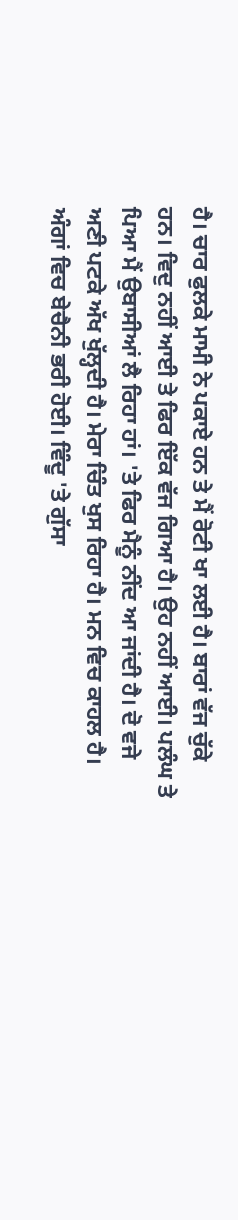ਹੈ। ਚਾਰ ਫੁਲਕੇ ਮਾਮੀ ਨੇ ਪਕਾਏ ਹਨ ਤੇ ਮੈਂ ਰੋਟੀ ਖਾ ਲਈ ਹੈ। ਬਾਰਾਂ ਵੱਜ ਚੁੱਕੇ ਹਨ। ਵਿਦੁ ਨਹੀਂ ਆਈ ਤੇ ਫਿਰ ਇੱਕ ਵੱਜ ਗਿਆ ਹੈ। ਉਹ ਨਹੀਂ ਆਈ। ਪਲੰਘ ਤੇ ਪਿਆ ਮੈਂ ਉਬਾਸੀਆਂ ਲੈ ਰਿਹਾ ਹਾਂ। 'ਤੇ ਫਿਰ ਮੈਨੂੰ ਨੀਂਦ ਆ ਜਾਂਦੀ ਹੈ। ਦੋ ਵਜੇ ਅਣੀ ਪਟਕੇ ਅੱਖ ਖੁੱਲ੍ਹਦੀ ਹੈ। ਮੇਰਾ ਚਿੰਤ ਖੁਸ ਰਿਹਾ ਹੈ। ਮਨ ਵਿਚ ਕਾਹਲ ਹੈ। ਅੰਗਾਂ ਵਿਚ ਬੇਚੈਨੀ ਭਰੀ ਹੋਈ। ਵਿੰਦੂ 'ਤੇ ਗੁੱਸਾ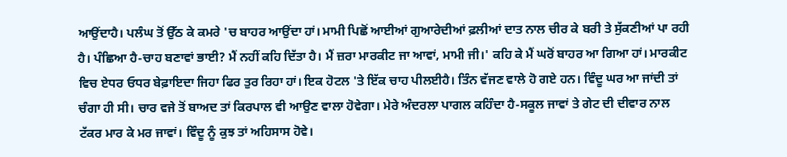ਆਉਂਦਾਹੈ। ਪਲੰਘ ਤੋਂ ਉੱਠ ਕੇ ਕਮਰੇ 'ਚ ਬਾਹਰ ਆਉਂਦਾ ਹਾਂ। ਮਾਮੀ ਪਿਛੋਂ ਆਈਆਂ ਗੁਆਰੇਦੀਆਂ ਫ਼ਲੀਆਂ ਦਾਤ ਨਾਲ ਚੀਰ ਕੇ ਬਰੀ ਤੇ ਸੁੱਕਣੀਆਂ ਪਾ ਰਹੀ ਹੈ। ਪੰਛਿਆ ਹੈ-ਚਾਹ ਬਣਾਵਾਂ ਭਾਈ? ਮੈਂ ਨਹੀਂ ਕਹਿ ਦਿੱਤਾ ਹੈ। ਮੈਂ ਜ਼ਰਾ ਮਾਰਕੀਟ ਜਾ ਆਵਾਂ, ਮਾਮੀ ਜੀ।' ਕਹਿ ਕੇ ਮੈਂ ਘਰੋਂ ਬਾਹਰ ਆ ਗਿਆ ਹਾਂ। ਮਾਰਕੀਟ ਵਿਚ ਏਧਰ ਓਧਰ ਬੇਫ਼ਾਇਦਾ ਜਿਹਾ ਫਿਰ ਤੁਰ ਰਿਹਾ ਹਾਂ। ਇਕ ਹੋਟਲ 'ਤੇ ਇੱਕ ਚਾਹ ਪੀਲਈਹੈ। ਤਿੰਨ ਵੱਜਣ ਵਾਲੇ ਹੋ ਗਏ ਹਨ। ਵਿੰਦੂ ਘਰ ਆ ਜਾਂਦੀ ਤਾਂ ਚੰਗਾ ਹੀ ਸੀ। ਚਾਰ ਵਜੇ ਤੋਂ ਬਾਅਦ ਤਾਂ ਕਿਰਪਾਲ ਵੀ ਆਉਣ ਵਾਲਾ ਹੋਵੇਗਾ। ਮੇਰੇ ਅੰਦਰਲਾ ਪਾਗਲ ਕਹਿੰਦਾ ਹੈ-ਸਕੂਲ ਜਾਵਾਂ ਤੇ ਗੇਟ ਦੀ ਦੀਵਾਰ ਨਾਲ ਟੱਕਰ ਮਾਰ ਕੇ ਮਰ ਜਾਵਾਂ। ਵਿੰਦੂ ਨੂੰ ਕੁਝ ਤਾਂ ਅਹਿਸਾਸ ਹੋਵੇ।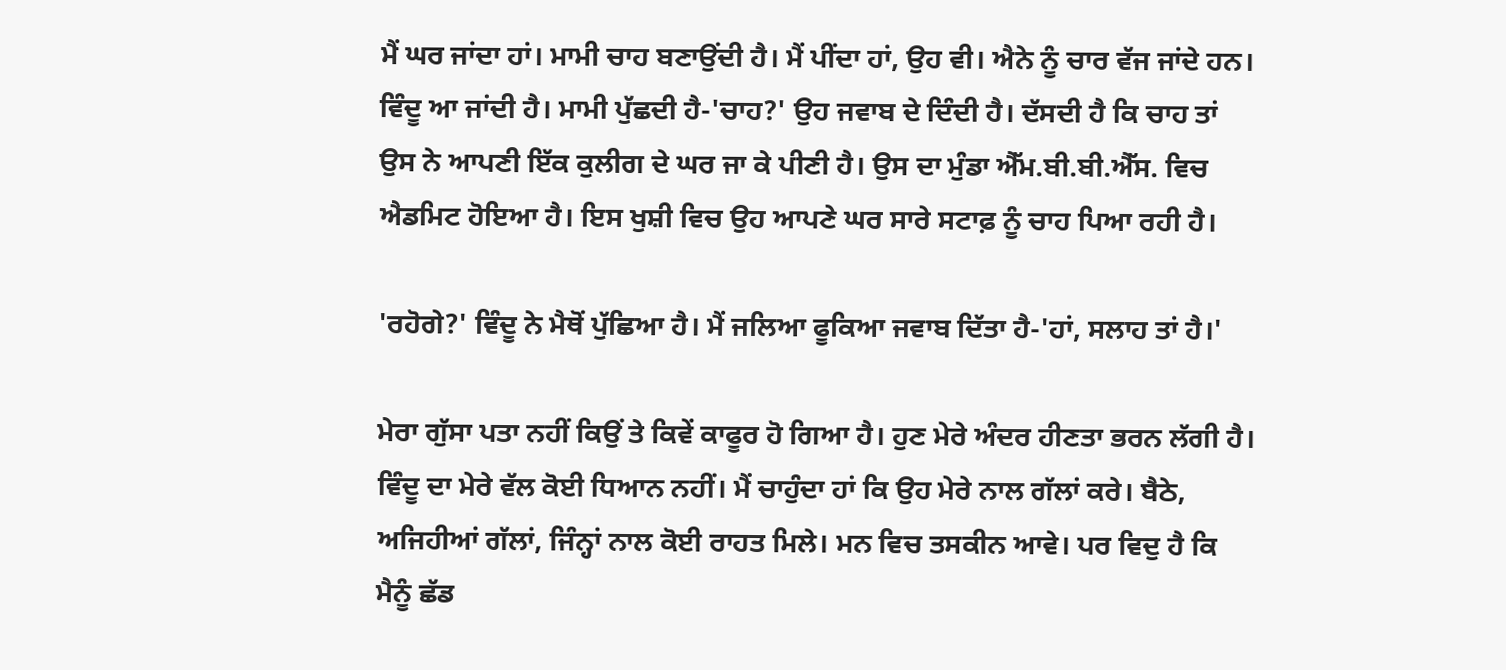ਮੈਂ ਘਰ ਜਾਂਦਾ ਹਾਂ। ਮਾਮੀ ਚਾਹ ਬਣਾਉਂਦੀ ਹੈ। ਮੈਂ ਪੀਂਦਾ ਹਾਂ, ਉਹ ਵੀ। ਐਨੇ ਨੂੰ ਚਾਰ ਵੱਜ ਜਾਂਦੇ ਹਨ। ਵਿੰਦੂ ਆ ਜਾਂਦੀ ਹੈ। ਮਾਮੀ ਪੁੱਛਦੀ ਹੈ-'ਚਾਹ?' ਉਹ ਜਵਾਬ ਦੇ ਦਿੰਦੀ ਹੈ। ਦੱਸਦੀ ਹੈ ਕਿ ਚਾਹ ਤਾਂ ਉਸ ਨੇ ਆਪਣੀ ਇੱਕ ਕੁਲੀਗ ਦੇ ਘਰ ਜਾ ਕੇ ਪੀਣੀ ਹੈ। ਉਸ ਦਾ ਮੁੰਡਾ ਐੱਮ.ਬੀ.ਬੀ.ਐੱਸ. ਵਿਚ ਐਡਮਿਟ ਹੋਇਆ ਹੈ। ਇਸ ਖੁਸ਼ੀ ਵਿਚ ਉਹ ਆਪਣੇ ਘਰ ਸਾਰੇ ਸਟਾਫ਼ ਨੂੰ ਚਾਹ ਪਿਆ ਰਹੀ ਹੈ।

'ਰਹੋਗੇ?' ਵਿੰਦੂ ਨੇ ਮੈਥੋਂ ਪੁੱਛਿਆ ਹੈ। ਮੈਂ ਜਲਿਆ ਫੂਕਿਆ ਜਵਾਬ ਦਿੱਤਾ ਹੈ-'ਹਾਂ, ਸਲਾਹ ਤਾਂ ਹੈ।'

ਮੇਰਾ ਗੁੱਸਾ ਪਤਾ ਨਹੀਂ ਕਿਉਂ ਤੇ ਕਿਵੇਂ ਕਾਫੂਰ ਹੋ ਗਿਆ ਹੈ। ਹੁਣ ਮੇਰੇ ਅੰਦਰ ਹੀਣਤਾ ਭਰਨ ਲੱਗੀ ਹੈ। ਵਿੰਦੂ ਦਾ ਮੇਰੇ ਵੱਲ ਕੋਈ ਧਿਆਨ ਨਹੀਂ। ਮੈਂ ਚਾਹੁੰਦਾ ਹਾਂ ਕਿ ਉਹ ਮੇਰੇ ਨਾਲ ਗੱਲਾਂ ਕਰੇ। ਬੈਠੇ, ਅਜਿਹੀਆਂ ਗੱਲਾਂ, ਜਿੰਨ੍ਹਾਂ ਨਾਲ ਕੋਈ ਰਾਹਤ ਮਿਲੇ। ਮਨ ਵਿਚ ਤਸਕੀਨ ਆਵੇ। ਪਰ ਵਿਦੁ ਹੈ ਕਿ ਮੈਨੂੰ ਛੱਡ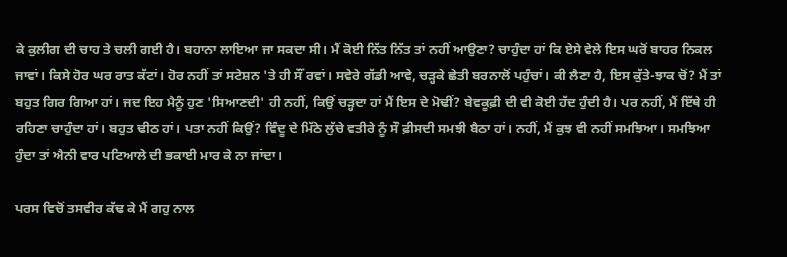ਕੇ ਕੁਲੀਗ ਦੀ ਚਾਹ ਤੇ ਚਲੀ ਗਈ ਹੈ। ਬਹਾਨਾ ਲਾਇਆ ਜਾ ਸਕਦਾ ਸੀ। ਮੈਂ ਕੋਈ ਨਿੱਤ ਨਿੱਤ ਤਾਂ ਨਹੀਂ ਆਉਣਾ? ਚਾਹੁੰਦਾ ਹਾਂ ਕਿ ਏਸੇ ਵੇਲੇ ਇਸ ਘਰੋਂ ਬਾਹਰ ਨਿਕਲ ਜਾਵਾਂ। ਕਿਸੇ ਹੋਰ ਘਰ ਰਾਤ ਕੱਟਾਂ। ਹੋਰ ਨਹੀਂ ਤਾਂ ਸਟੇਸ਼ਨ 'ਤੇ ਹੀ ਸੌਂ ਰਵਾਂ। ਸਵੇਰੇ ਗੱਡੀ ਆਵੇ, ਚੜ੍ਹਕੇ ਛੇਤੀ ਬਰਨਾਲੋਂ ਪਹੁੰਚਾਂ। ਕੀ ਲੈਣਾ ਹੈ, ਇਸ ਕੁੱਤੇ-ਝਾਕ ਚੋਂ? ਮੈਂ ਤਾਂ ਬਹੁਤ ਗਿਰ ਗਿਆ ਹਾਂ। ਜਦ ਇਹ ਮੈਨੂੰ ਹੁਣ 'ਸਿਆਣਦੀ' ਹੀ ਨਹੀਂ, ਕਿਉਂ ਚੜ੍ਹਦਾ ਹਾਂ ਮੈਂ ਇਸ ਦੇ ਮੋਢੀਂ? ਬੇਵਕੂਫ਼ੀ ਦੀ ਵੀ ਕੋਈ ਹੱਦ ਹੁੰਦੀ ਹੈ। ਪਰ ਨਹੀਂ, ਮੈਂ ਇੱਥੇ ਹੀ ਰਹਿਣਾ ਚਾਹੁੰਦਾ ਹਾਂ। ਬਹੁਤ ਢੀਠ ਹਾਂ। ਪਤਾ ਨਹੀਂ ਕਿਉਂ? ਵਿੰਦੂ ਦੇ ਮਿੱਠੇ ਲੁੱਚੇ ਵਤੀਰੇ ਨੂੰ ਸੌ ਫ਼ੀਸਦੀ ਸਮਝੀ ਬੈਠਾ ਹਾਂ। ਨਹੀਂ, ਮੈਂ ਕੁਝ ਵੀ ਨਹੀਂ ਸਮਝਿਆ। ਸਮਝਿਆ ਹੁੰਦਾ ਤਾਂ ਐਨੀ ਵਾਰ ਪਟਿਆਲੇ ਦੀ ਭਕਾਈ ਮਾਰ ਕੇ ਨਾ ਜਾਂਦਾ।

ਪਰਸ ਵਿਚੋਂ ਤਸਵੀਰ ਕੱਢ ਕੇ ਮੈਂ ਗਹੁ ਨਾਲ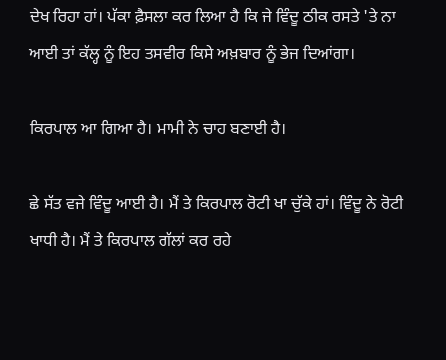ਦੇਖ ਰਿਹਾ ਹਾਂ। ਪੱਕਾ ਫ਼ੈਸਲਾ ਕਰ ਲਿਆ ਹੈ ਕਿ ਜੇ ਵਿੰਦੂ ਠੀਕ ਰਸਤੇ 'ਤੇ ਨਾ ਆਈ ਤਾਂ ਕੱਲ੍ਹ ਨੂੰ ਇਹ ਤਸਵੀਰ ਕਿਸੇ ਅਖ਼ਬਾਰ ਨੂੰ ਭੇਜ ਦਿਆਂਗਾ।

ਕਿਰਪਾਲ ਆ ਗਿਆ ਹੈ। ਮਾਮੀ ਨੇ ਚਾਹ ਬਣਾਈ ਹੈ।

ਛੇ ਸੱਤ ਵਜੇ ਵਿੰਦੂ ਆਈ ਹੈ। ਮੈਂ ਤੇ ਕਿਰਪਾਲ ਰੋਟੀ ਖਾ ਚੁੱਕੇ ਹਾਂ। ਵਿੰਦੂ ਨੇ ਰੋਟੀ ਖਾਧੀ ਹੈ। ਮੈਂ ਤੇ ਕਿਰਪਾਲ ਗੱਲਾਂ ਕਰ ਰਹੇ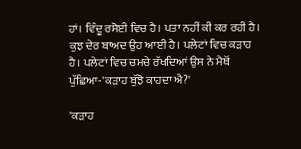ਹਾਂ। ਵਿੰਦੂ ਰਸੋਈ ਵਿਚ ਹੈ। ਪਤਾ ਨਹੀਂ ਕੀ ਕਰ ਰਹੀ ਹੈ। ਕੁਝ ਦੇਰ ਬਾਅਦ ਉਹ ਆਈ ਹੈ। ਪਲੇਟਾਂ ਵਿਚ ਕੜਾਹ ਹੈ। ਪਲੇਟਾਂ ਵਿਚ ਚਮਚੇ ਰੱਖਦਿਆਂ ਉਸ ਨੇ ਮੈਥੋਂ ਪੁੱਛਿਆ-'ਕੜਾਹ ਬੁੱਝੋ ਕਾਹਦਾ ਐ?'

'ਕੜਾਹ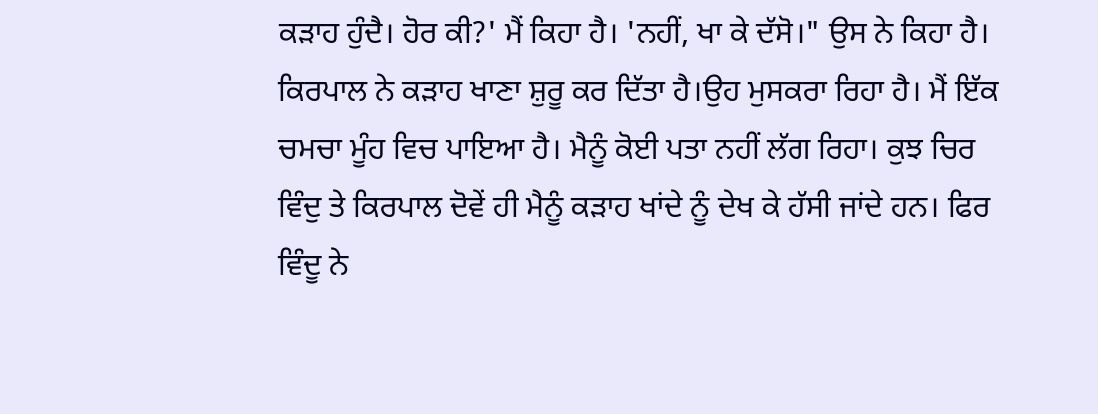ਕੜਾਹ ਹੁੰਦੈ। ਹੋਰ ਕੀ?' ਮੈਂ ਕਿਹਾ ਹੈ। 'ਨਹੀਂ, ਖਾ ਕੇ ਦੱਸੋ।" ਉਸ ਨੇ ਕਿਹਾ ਹੈ। ਕਿਰਪਾਲ ਨੇ ਕੜਾਹ ਖਾਣਾ ਸ਼ੁਰੂ ਕਰ ਦਿੱਤਾ ਹੈ।ਉਹ ਮੁਸਕਰਾ ਰਿਹਾ ਹੈ। ਮੈਂ ਇੱਕ ਚਮਚਾ ਮੂੰਹ ਵਿਚ ਪਾਇਆ ਹੈ। ਮੈਨੂੰ ਕੋਈ ਪਤਾ ਨਹੀਂ ਲੱਗ ਰਿਹਾ। ਕੁਝ ਚਿਰ ਵਿੰਦੁ ਤੇ ਕਿਰਪਾਲ ਦੋਵੇਂ ਹੀ ਮੈਨੂੰ ਕੜਾਹ ਖਾਂਦੇ ਨੂੰ ਦੇਖ ਕੇ ਹੱਸੀ ਜਾਂਦੇ ਹਨ। ਫਿਰ ਵਿੰਦੂ ਨੇ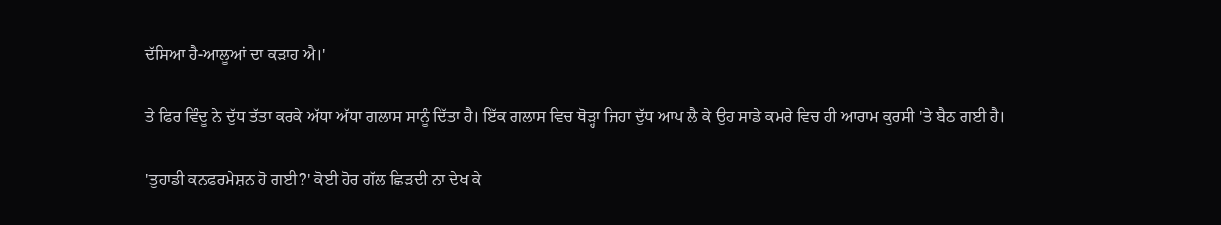ਦੱਸਿਆ ਹੈ-ਆਲੂਆਂ ਦਾ ਕੜਾਹ ਐ।'

ਤੇ ਫਿਰ ਵਿੰਦੂ ਨੇ ਦੁੱਧ ਤੱਤਾ ਕਰਕੇ ਅੱਧਾ ਅੱਧਾ ਗਲਾਸ ਸਾਨੂੰ ਦਿੱਤਾ ਹੈ। ਇੱਕ ਗਲਾਸ ਵਿਚ ਥੋੜ੍ਹਾ ਜਿਹਾ ਦੁੱਧ ਆਪ ਲੈ ਕੇ ਉਹ ਸਾਡੇ ਕਮਰੇ ਵਿਚ ਹੀ ਆਰਾਮ ਕੁਰਸੀ 'ਤੇ ਬੈਠ ਗਈ ਹੈ।

'ਤੁਹਾਡੀ ਕਨਫਰਮੇਸ਼ਨ ਹੋ ਗਈ?' ਕੋਈ ਹੋਰ ਗੱਲ ਛਿੜਦੀ ਨਾ ਦੇਖ ਕੇ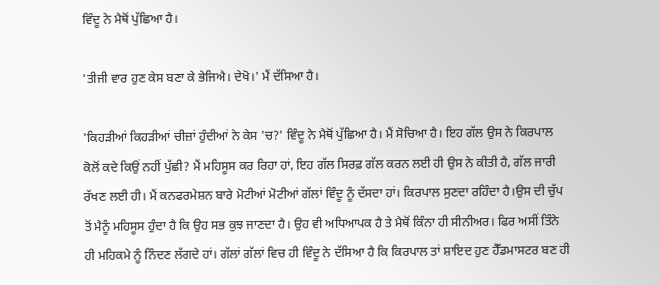ਵਿੰਦੂ ਨੇ ਮੈਥੋਂ ਪੁੱਛਿਆ ਹੈ।

'ਤੀਜੀ ਵਾਰ ਹੁਣ ਕੇਸ ਬਣਾ ਕੇ ਭੇਜਿਐ। ਦੇਖੋ।' ਮੈਂ ਦੱਸਿਆ ਹੈ।

'ਕਿਹੜੀਆਂ ਕਿਹੜੀਆਂ ਚੀਜ਼ਾਂ ਹੁੰਦੀਆਂ ਨੇ ਕੇਸ 'ਚ?' ਵਿੰਦੂ ਨੇ ਮੈਥੋਂ ਪੁੱਛਿਆ ਹੈ। ਮੈਂ ਸੋਚਿਆ ਹੈ। ਇਹ ਗੱਲ ਉਸ ਨੇ ਕਿਰਪਾਲ ਕੋਲੋਂ ਕਦੇ ਕਿਉਂ ਨਹੀਂ ਪੁੱਛੀ? ਮੈਂ ਮਹਿਸੂਸ ਕਰ ਰਿਹਾ ਹਾਂ, ਇਹ ਗੱਲ ਸਿਰਫ਼ ਗੱਲ ਕਰਨ ਲਈ ਹੀ ਉਸ ਨੇ ਕੀਤੀ ਹੈ, ਗੱਲ ਜਾਰੀ ਰੱਖਣ ਲਈ ਹੀ। ਮੈਂ ਕਨਫਰਮੇਸ਼ਨ ਬਾਰੇ ਮੋਟੀਆਂ ਮੋਟੀਆਂ ਗੱਲਾਂ ਵਿੰਦੂ ਨੂੰ ਦੱਸਦਾ ਹਾਂ। ਕਿਰਪਾਲ ਸੁਣਦਾ ਰਹਿੰਦਾ ਹੈ।ਉਸ ਦੀ ਚੁੱਪ ਤੋਂ ਮੈਨੂੰ ਮਹਿਸੂਸ ਹੁੰਦਾ ਹੈ ਕਿ ਉਹ ਸਭ ਕੁਝ ਜਾਣਦਾ ਹੈ। ਉਹ ਵੀ ਅਧਿਆਪਕ ਹੈ ਤੇ ਮੈਥੋਂ ਕਿੰਨਾ ਹੀ ਸੀਨੀਅਰ। ਫਿਰ ਅਸੀਂ ਤਿੰਨੇ ਹੀ ਮਹਿਕਮੇ ਨੂੰ ਨਿੰਦਣ ਲੱਗਦੇ ਹਾਂ। ਗੱਲਾਂ ਗੱਲਾਂ ਵਿਚ ਹੀ ਵਿੰਦੂ ਨੇ ਦੱਸਿਆ ਹੈ ਕਿ ਕਿਰਪਾਲ ਤਾਂ ਸ਼ਾਇਦ ਹੁਣ ਹੈੱਡਮਾਸਟਰ ਬਣ ਹੀ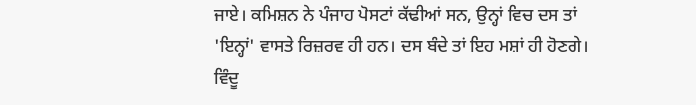ਜਾਏ। ਕਮਿਸ਼ਨ ਨੇ ਪੰਜਾਹ ਪੋਸਟਾਂ ਕੱਢੀਆਂ ਸਨ, ਉਨ੍ਹਾਂ ਵਿਚ ਦਸ ਤਾਂ 'ਇਨ੍ਹਾਂ' ਵਾਸਤੇ ਰਿਜ਼ਰਵ ਹੀ ਹਨ। ਦਸ ਬੰਦੇ ਤਾਂ ਇਹ ਮਸ਼ਾਂ ਹੀ ਹੋਣਗੇ। ਵਿੰਦੂ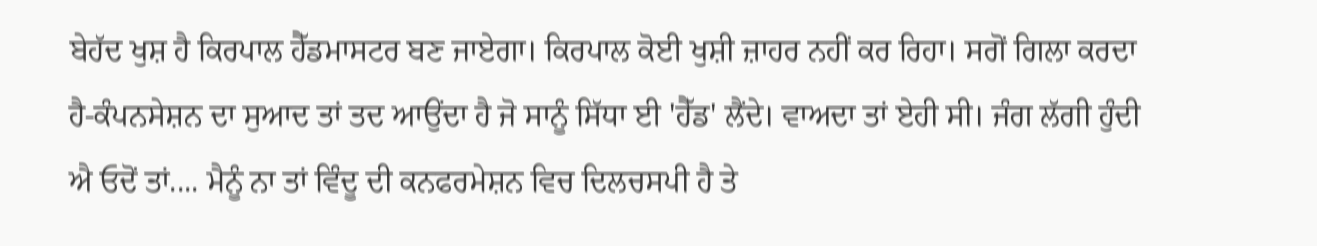ਬੇਹੱਦ ਖੁਸ਼ ਹੈ ਕਿਰਪਾਲ ਹੈੱਡਮਾਸਟਰ ਬਣ ਜਾਏਗਾ। ਕਿਰਪਾਲ ਕੋਈ ਖੁਸ਼ੀ ਜ਼ਾਹਰ ਨਹੀਂ ਕਰ ਰਿਹਾ। ਸਗੋਂ ਗਿਲਾ ਕਰਦਾ ਹੈ-ਕੰਪਨਸੇਸ਼ਨ ਦਾ ਸੁਆਦ ਤਾਂ ਤਦ ਆਉਂਦਾ ਹੈ ਜੋ ਸਾਨੂੰ ਸਿੱਧਾ ਈ 'ਹੈੱਡ' ਲੈਂਦੇ। ਵਾਅਦਾ ਤਾਂ ਏਹੀ ਸੀ। ਜੰਗ ਲੱਗੀ ਹੁੰਦੀ ਐ ਓਦੋਂ ਤਾਂ.... ਮੈਨੂੰ ਨਾ ਤਾਂ ਵਿੰਦੂ ਦੀ ਕਨਫਰਮੇਸ਼ਨ ਵਿਚ ਦਿਲਚਸਪੀ ਹੈ ਤੇ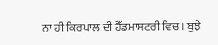ਨਾ ਹੀ ਕਿਰਪਾਲ ਦੀ ਹੈੱਡਮਾਸਟਰੀ ਵਿਚ। ਬੁਝੇ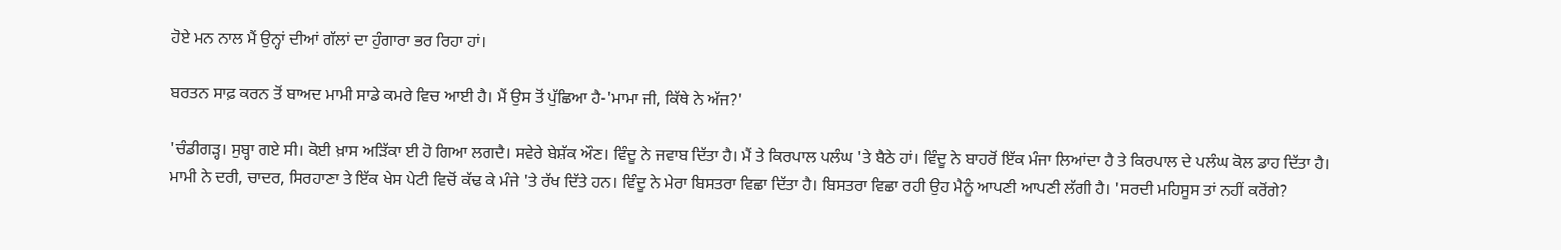ਹੋਏ ਮਨ ਨਾਲ ਮੈਂ ਉਨ੍ਹਾਂ ਦੀਆਂ ਗੱਲਾਂ ਦਾ ਹੁੰਗਾਰਾ ਭਰ ਰਿਹਾ ਹਾਂ।

ਬਰਤਨ ਸਾਫ਼ ਕਰਨ ਤੋਂ ਬਾਅਦ ਮਾਮੀ ਸਾਡੇ ਕਮਰੇ ਵਿਚ ਆਈ ਹੈ। ਮੈਂ ਉਸ ਤੋਂ ਪੁੱਛਿਆ ਹੈ-'ਮਾਮਾ ਜੀ, ਕਿੱਥੇ ਨੇ ਅੱਜ?'

'ਚੰਡੀਗੜ੍ਹ। ਸੁਬ੍ਹਾ ਗਏ ਸੀ। ਕੋਈ ਖ਼ਾਸ ਅੜਿੱਕਾ ਈ ਹੋ ਗਿਆ ਲਗਦੈ। ਸਵੇਰੇ ਬੇਸ਼ੱਕ ਔਣ। ਵਿੰਦੂ ਨੇ ਜਵਾਬ ਦਿੱਤਾ ਹੈ। ਮੈਂ ਤੇ ਕਿਰਪਾਲ ਪਲੰਘ 'ਤੇ ਬੈਠੇ ਹਾਂ। ਵਿੰਦੂ ਨੇ ਬਾਹਰੋਂ ਇੱਕ ਮੰਜਾ ਲਿਆਂਦਾ ਹੈ ਤੇ ਕਿਰਪਾਲ ਦੇ ਪਲੰਘ ਕੋਲ ਡਾਹ ਦਿੱਤਾ ਹੈ। ਮਾਮੀ ਨੇ ਦਰੀ, ਚਾਦਰ, ਸਿਰਹਾਣਾ ਤੇ ਇੱਕ ਖੇਸ ਪੇਟੀ ਵਿਚੋਂ ਕੱਢ ਕੇ ਮੰਜੇ 'ਤੇ ਰੱਖ ਦਿੱਤੇ ਹਨ। ਵਿੰਦੂ ਨੇ ਮੇਰਾ ਬਿਸਤਰਾ ਵਿਛਾ ਦਿੱਤਾ ਹੈ। ਬਿਸਤਰਾ ਵਿਛਾ ਰਹੀ ਉਹ ਮੈਨੂੰ ਆਪਣੀ ਆਪਣੀ ਲੱਗੀ ਹੈ। 'ਸਰਦੀ ਮਹਿਸੂਸ ਤਾਂ ਨਹੀਂ ਕਰੋਂਗੇ?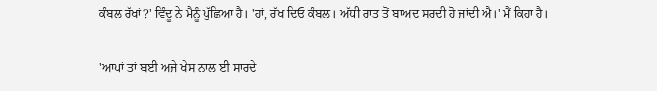ਕੰਬਲ ਰੱਖਾਂ?' ਵਿੰਦੂ ਨੇ ਮੈਨੂੰ ਪੁੱਛਿਆ ਹੈ। 'ਹਾਂ, ਰੱਖ ਦਿਓ ਕੰਬਲ। ਅੱਧੀ ਰਾਤ ਤੋਂ ਬਾਅਦ ਸਰਦੀ ਹੋ ਜਾਂਦੀ ਐ।' ਮੈਂ ਕਿਹਾ ਹੈ।

'ਆਪਾਂ ਤਾਂ ਬਈ ਅਜੇ ਖੇਸ ਨਾਲ ਈ ਸਾਰਦੇ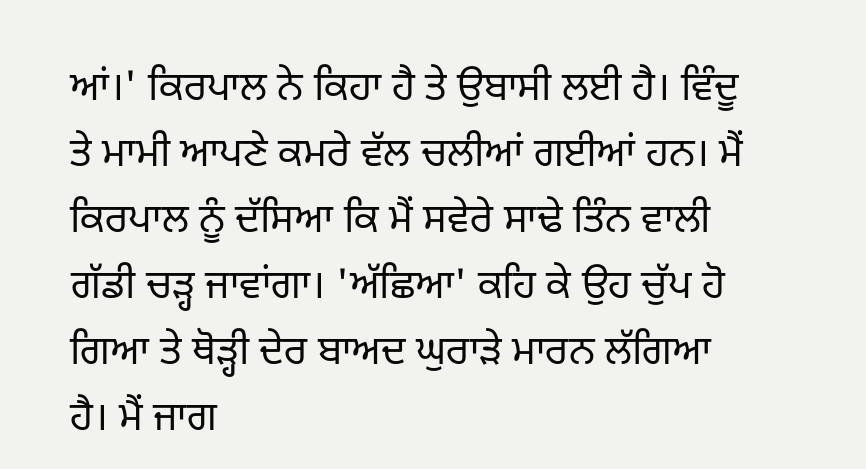ਆਂ।' ਕਿਰਪਾਲ ਨੇ ਕਿਹਾ ਹੈ ਤੇ ਉਬਾਸੀ ਲਈ ਹੈ। ਵਿੰਦੂ ਤੇ ਮਾਮੀ ਆਪਣੇ ਕਮਰੇ ਵੱਲ ਚਲੀਆਂ ਗਈਆਂ ਹਨ। ਮੈਂ ਕਿਰਪਾਲ ਨੂੰ ਦੱਸਿਆ ਕਿ ਮੈਂ ਸਵੇਰੇ ਸਾਢੇ ਤਿੰਨ ਵਾਲੀ ਗੱਡੀ ਚੜ੍ਹ ਜਾਵਾਂਗਾ। 'ਅੱਛਿਆ' ਕਹਿ ਕੇ ਉਹ ਚੁੱਪ ਹੋ ਗਿਆ ਤੇ ਥੋੜ੍ਹੀ ਦੇਰ ਬਾਅਦ ਘੁਰਾੜੇ ਮਾਰਨ ਲੱਗਿਆ ਹੈ। ਮੈਂ ਜਾਗ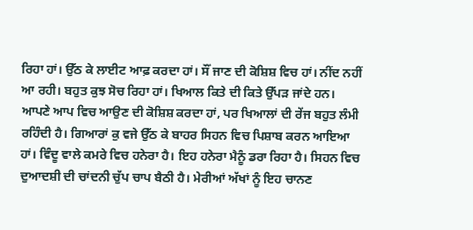ਰਿਹਾ ਹਾਂ। ਉੱਠ ਕੇ ਲਾਈਟ ਆਫ਼ ਕਰਦਾ ਹਾਂ। ਸੌਂ ਜਾਣ ਦੀ ਕੋਸ਼ਿਸ਼ ਵਿਚ ਹਾਂ। ਨੀਂਦ ਨਹੀਂ ਆ ਰਹੀ। ਬਹੁਤ ਕੁਝ ਸੋਚ ਰਿਹਾ ਹਾਂ। ਖਿਆਲ ਕਿਤੇ ਦੀ ਕਿਤੇ ਉੱਪੜ ਜਾਂਦੇ ਹਨ। ਆਪਣੇ ਆਪ ਵਿਚ ਆਉਣ ਦੀ ਕੋਸ਼ਿਸ਼ ਕਰਦਾ ਹਾਂ, ਪਰ ਖਿਆਲਾਂ ਦੀ ਰੇਂਜ ਬਹੁਤ ਲੰਮੀ ਰਹਿੰਦੀ ਹੈ। ਗਿਆਰਾਂ ਕੁ ਵਜੇ ਉੱਠ ਕੇ ਬਾਹਰ ਸਿਹਨ ਵਿਚ ਪਿਸ਼ਾਬ ਕਰਨ ਆਇਆ ਹਾਂ। ਵਿੰਦੂ ਵਾਲੇ ਕਮਰੇ ਵਿਚ ਹਨੇਰਾ ਹੈ। ਇਹ ਹਨੇਰਾ ਮੈਨੂੰ ਡਰਾ ਰਿਹਾ ਹੈ। ਸਿਹਨ ਵਿਚ ਦੁਆਦਸ਼ੀ ਦੀ ਚਾਂਦਨੀ ਚੁੱਪ ਚਾਪ ਬੈਠੀ ਹੈ। ਮੇਰੀਆਂ ਅੱਖਾਂ ਨੂੰ ਇਹ ਚਾਨਣ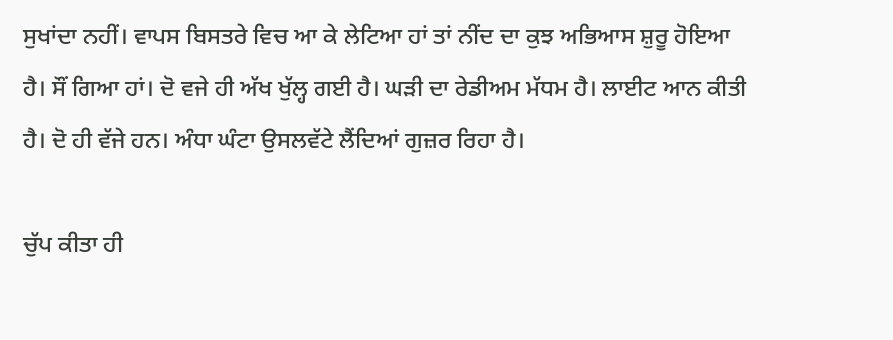ਸੁਖਾਂਦਾ ਨਹੀਂ। ਵਾਪਸ ਬਿਸਤਰੇ ਵਿਚ ਆ ਕੇ ਲੇਟਿਆ ਹਾਂ ਤਾਂ ਨੀਂਦ ਦਾ ਕੁਝ ਅਭਿਆਸ ਸ਼ੁਰੂ ਹੋਇਆ ਹੈ। ਸੌਂ ਗਿਆ ਹਾਂ। ਦੋ ਵਜੇ ਹੀ ਅੱਖ ਖੁੱਲ੍ਹ ਗਈ ਹੈ। ਘੜੀ ਦਾ ਰੇਡੀਅਮ ਮੱਧਮ ਹੈ। ਲਾਈਟ ਆਨ ਕੀਤੀ ਹੈ। ਦੋ ਹੀ ਵੱਜੇ ਹਨ। ਅੰਧਾ ਘੰਟਾ ਉਸਲਵੱਟੇ ਲੈਂਦਿਆਂ ਗੁਜ਼ਰ ਰਿਹਾ ਹੈ।

ਚੁੱਪ ਕੀਤਾ ਹੀ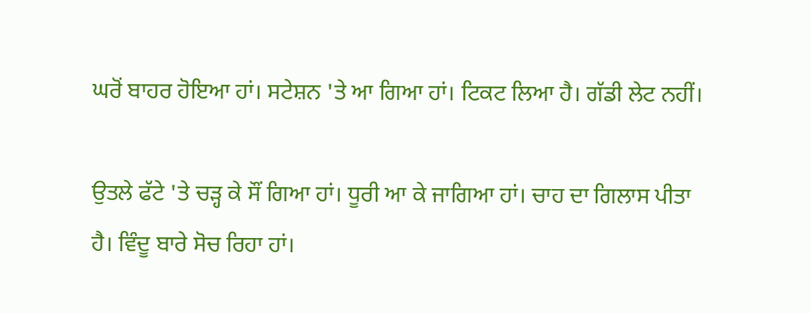ਘਰੋਂ ਬਾਹਰ ਹੋਇਆ ਹਾਂ। ਸਟੇਸ਼ਨ 'ਤੇ ਆ ਗਿਆ ਹਾਂ। ਟਿਕਟ ਲਿਆ ਹੈ। ਗੱਡੀ ਲੇਟ ਨਹੀਂ।

ਉਤਲੇ ਫੱਟੇ 'ਤੇ ਚੜ੍ਹ ਕੇ ਸੌਂ ਗਿਆ ਹਾਂ। ਧੂਰੀ ਆ ਕੇ ਜਾਗਿਆ ਹਾਂ। ਚਾਹ ਦਾ ਗਿਲਾਸ ਪੀਤਾ ਹੈ। ਵਿੰਦੂ ਬਾਰੇ ਸੋਚ ਰਿਹਾ ਹਾਂ।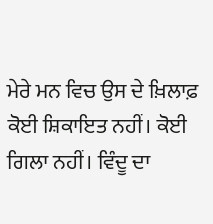ਮੇਰੇ ਮਨ ਵਿਚ ਉਸ ਦੇ ਖ਼ਿਲਾਫ਼ ਕੋਈ ਸ਼ਿਕਾਇਤ ਨਹੀਂ। ਕੋਈ ਗਿਲਾ ਨਹੀਂ। ਵਿੰਦੂ ਦਾ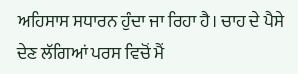ਅਹਿਸਾਸ ਸਧਾਰਨ ਹੁੰਦਾ ਜਾ ਰਿਹਾ ਹੈ। ਚਾਹ ਦੇ ਪੈਸੇ ਦੇਣ ਲੱਗਿਆਂ ਪਰਸ ਵਿਚੋਂ ਮੈਂ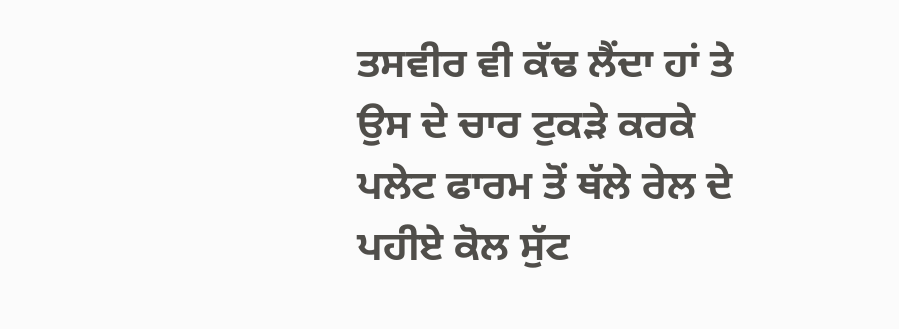ਤਸਵੀਰ ਵੀ ਕੱਢ ਲੈਂਦਾ ਹਾਂ ਤੇ ਉਸ ਦੇ ਚਾਰ ਟੁਕੜੇ ਕਰਕੇ ਪਲੇਟ ਫਾਰਮ ਤੋਂ ਥੱਲੇ ਰੇਲ ਦੇ ਪਹੀਏ ਕੋਲ ਸੁੱਟ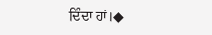ਦਿੰਦਾ ਹਾਂ।◆